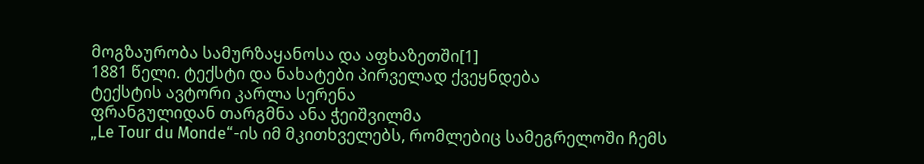მოგზაურობა სამურზაყანოსა და აფხაზეთში[1]
1881 წელი. ტექსტი და ნახატები პირველად ქვეყნდება
ტექსტის ავტორი კარლა სერენა
ფრანგულიდან თარგმნა ანა ჭეიშვილმა
„Le Tour du Monde“-ის იმ მკითხველებს, რომლებიც სამეგრელოში ჩემს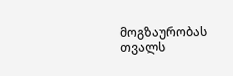მოგზაურობას თვალს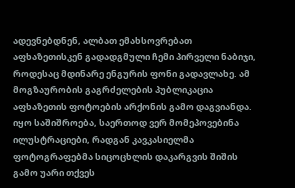ადევნებდნენ, ალბათ ემახსოვრებათ აფხაზეთისკენ გადადგმული ჩემი პირველი ნაბიჯი, როდესაც მდინარე ენგურის ფონი გადავლახე. ამ მოგზაურობის გაგრძელების პუბლიკაცია აფხაზეთის ფოტოების არქონის გამო დაგვიანდა. იყო საშიშროება, საერთოდ ვერ მომეპოვებინა ილუსტრაციები, რადგან კავკასიელმა ფოტოგრაფებმა სიცოცხლის დაკარგვის შიშის გამო უარი თქვეს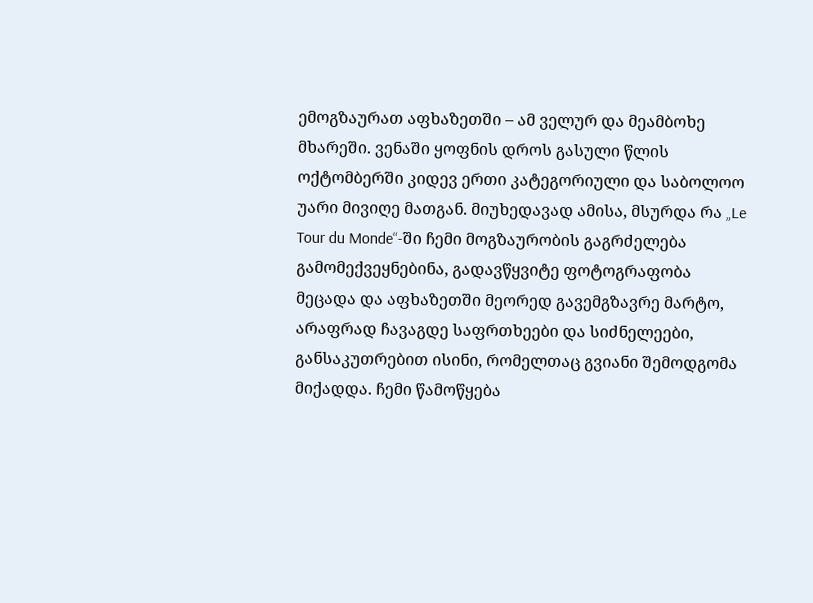ემოგზაურათ აფხაზეთში – ამ ველურ და მეამბოხე მხარეში. ვენაში ყოფნის დროს გასული წლის ოქტომბერში კიდევ ერთი კატეგორიული და საბოლოო უარი მივიღე მათგან. მიუხედავად ამისა, მსურდა რა „Le Tour du Monde“-ში ჩემი მოგზაურობის გაგრძელება გამომექვეყნებინა, გადავწყვიტე ფოტოგრაფობა მეცადა და აფხაზეთში მეორედ გავემგზავრე მარტო, არაფრად ჩავაგდე საფრთხეები და სიძნელეები, განსაკუთრებით ისინი, რომელთაც გვიანი შემოდგომა მიქადდა. ჩემი წამოწყება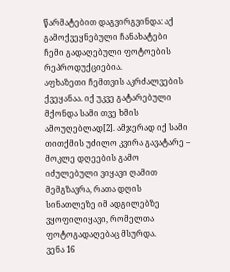წარმატებით დაგვირგვინდა: აქ გამოქვეყნებული ჩანახატები ჩემი გადაღებული ფოტოების რეპროდუქციებია.
აფხაზეთი ჩემთვის აკრძალვების ქვეყანაა. იქ უკვე გატარებული მქონდა სამი თვე ხმის ამოუღებლად[2]. ამჯერად იქ სამი თითქმის უძილო კვირა გავატარე – მოკლე დღეების გამო იძულებული ვიყავი ღამით მემგზავრა, რათა დღის სინათლეზე იმ ადგილებზე ვყოფილიყავი, რომელთა ფოტოგადაღებაც მსურდა.
ვენა 16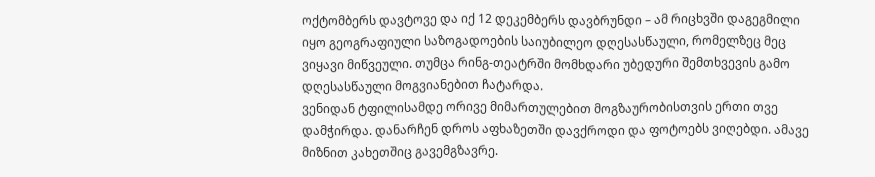ოქტომბერს დავტოვე და იქ 12 დეკემბერს დავბრუნდი – ამ რიცხვში დაგეგმილი იყო გეოგრაფიული საზოგადოების საიუბილეო დღესასწაული, რომელზეც მეც ვიყავი მიწვეული. თუმცა რინგ-თეატრში მომხდარი უბედური შემთხვევის გამო დღესასწაული მოგვიანებით ჩატარდა.
ვენიდან ტფილისამდე ორივე მიმართულებით მოგზაურობისთვის ერთი თვე დამჭირდა. დანარჩენ დროს აფხაზეთში დავქროდი და ფოტოებს ვიღებდი. ამავე მიზნით კახეთშიც გავემგზავრე.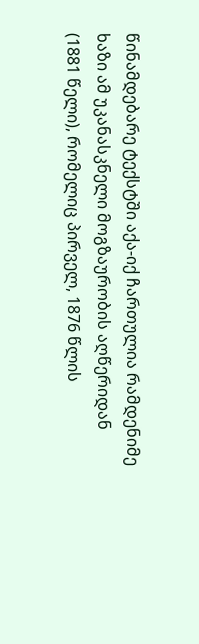წინამდებარე ტექსტში აქა-იქ ჩართულია რამდენიმე ხაზი ამ უკანასკნელი მოგზაურობის აღწერიდან (1881 წელი), რომელიც პირველ, 1876 წლის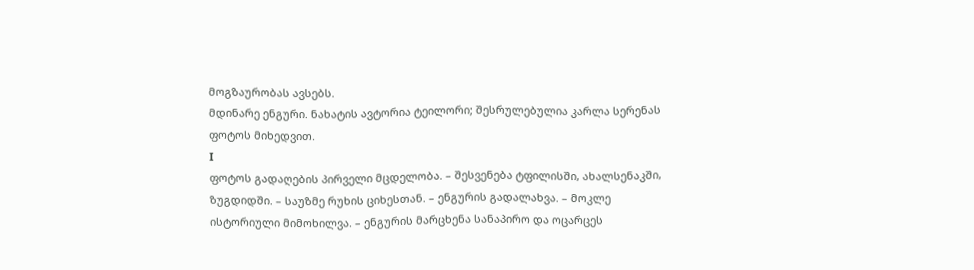მოგზაურობას ავსებს.
მდინარე ენგური. ნახატის ავტორია ტეილორი; შესრულებულია კარლა სერენას ფოტოს მიხედვით.
I
ფოტოს გადაღების პირველი მცდელობა. – შესვენება ტფილისში, ახალსენაკში, ზუგდიდში. – საუზმე რუხის ციხესთან. – ენგურის გადალახვა. – მოკლე ისტორიული მიმოხილვა. – ენგურის მარცხენა სანაპირო და ოცარცეს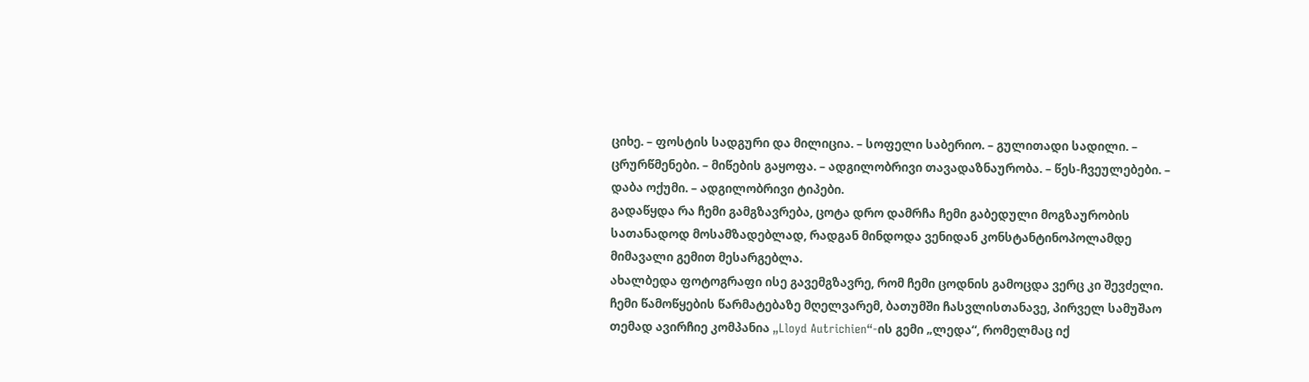ციხე. – ფოსტის სადგური და მილიცია. – სოფელი საბერიო. – გულითადი სადილი. – ცრურწმენები. – მიწების გაყოფა. – ადგილობრივი თავადაზნაურობა. – წეს-ჩვეულებები. – დაბა ოქუმი. – ადგილობრივი ტიპები.
გადაწყდა რა ჩემი გამგზავრება, ცოტა დრო დამრჩა ჩემი გაბედული მოგზაურობის სათანადოდ მოსამზადებლად, რადგან მინდოდა ვენიდან კონსტანტინოპოლამდე მიმავალი გემით მესარგებლა.
ახალბედა ფოტოგრაფი ისე გავემგზავრე, რომ ჩემი ცოდნის გამოცდა ვერც კი შევძელი. ჩემი წამოწყების წარმატებაზე მღელვარემ, ბათუმში ჩასვლისთანავე, პირველ სამუშაო თემად ავირჩიე კომპანია „Lloyd Autrichien“-ის გემი „ლედა“, რომელმაც იქ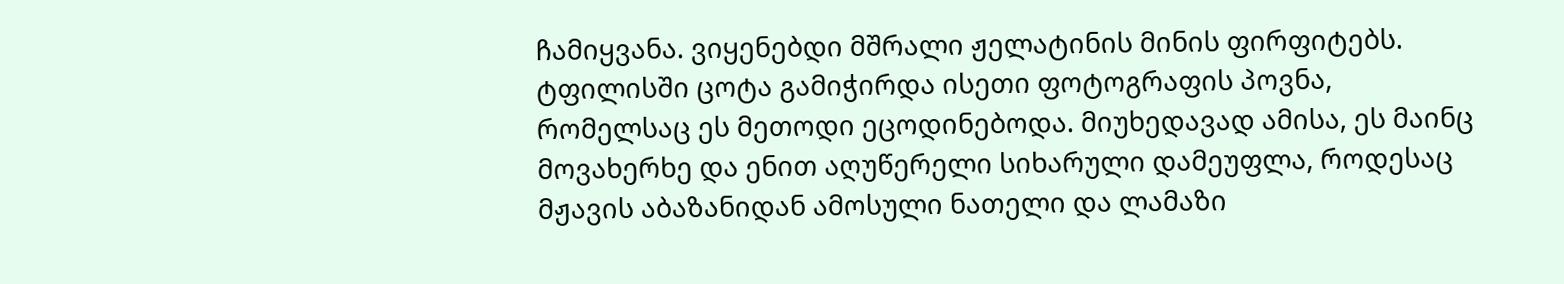ჩამიყვანა. ვიყენებდი მშრალი ჟელატინის მინის ფირფიტებს. ტფილისში ცოტა გამიჭირდა ისეთი ფოტოგრაფის პოვნა, რომელსაც ეს მეთოდი ეცოდინებოდა. მიუხედავად ამისა, ეს მაინც მოვახერხე და ენით აღუწერელი სიხარული დამეუფლა, როდესაც მჟავის აბაზანიდან ამოსული ნათელი და ლამაზი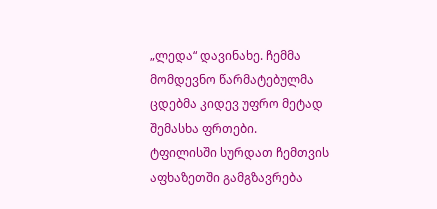„ლედა“ დავინახე. ჩემმა მომდევნო წარმატებულმა ცდებმა კიდევ უფრო მეტად შემასხა ფრთები.
ტფილისში სურდათ ჩემთვის აფხაზეთში გამგზავრება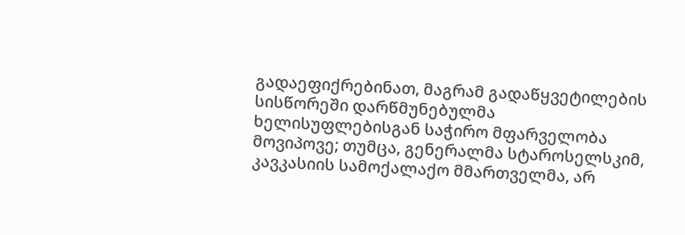გადაეფიქრებინათ, მაგრამ გადაწყვეტილების სისწორეში დარწმუნებულმა ხელისუფლებისგან საჭირო მფარველობა მოვიპოვე; თუმცა, გენერალმა სტაროსელსკიმ, კავკასიის სამოქალაქო მმართველმა, არ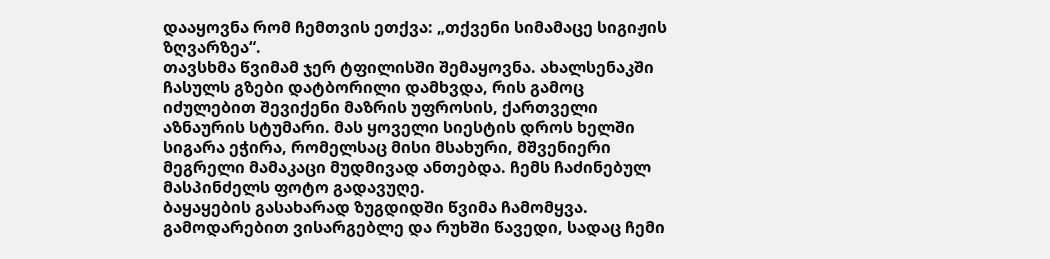დააყოვნა რომ ჩემთვის ეთქვა: „თქვენი სიმამაცე სიგიჟის ზღვარზეა“.
თავსხმა წვიმამ ჯერ ტფილისში შემაყოვნა. ახალსენაკში ჩასულს გზები დატბორილი დამხვდა, რის გამოც იძულებით შევიქენი მაზრის უფროსის, ქართველი აზნაურის სტუმარი. მას ყოველი სიესტის დროს ხელში სიგარა ეჭირა, რომელსაც მისი მსახური, მშვენიერი მეგრელი მამაკაცი მუდმივად ანთებდა. ჩემს ჩაძინებულ მასპინძელს ფოტო გადავუღე.
ბაყაყების გასახარად ზუგდიდში წვიმა ჩამომყვა. გამოდარებით ვისარგებლე და რუხში წავედი, სადაც ჩემი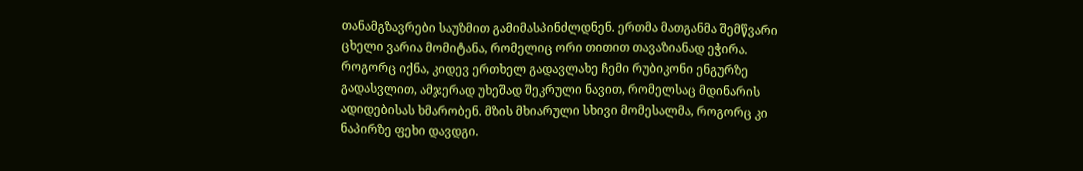თანამგზავრები საუზმით გამიმასპინძლდნენ. ერთმა მათგანმა შემწვარი ცხელი ვარია მომიტანა, რომელიც ორი თითით თავაზიანად ეჭირა.
როგორც იქნა, კიდევ ერთხელ გადავლახე ჩემი რუბიკონი ენგურზე გადასვლით, ამჯერად უხეშად შეკრული ნავით, რომელსაც მდინარის ადიდებისას ხმარობენ. მზის მხიარული სხივი მომესალმა, როგორც კი ნაპირზე ფეხი დავდგი.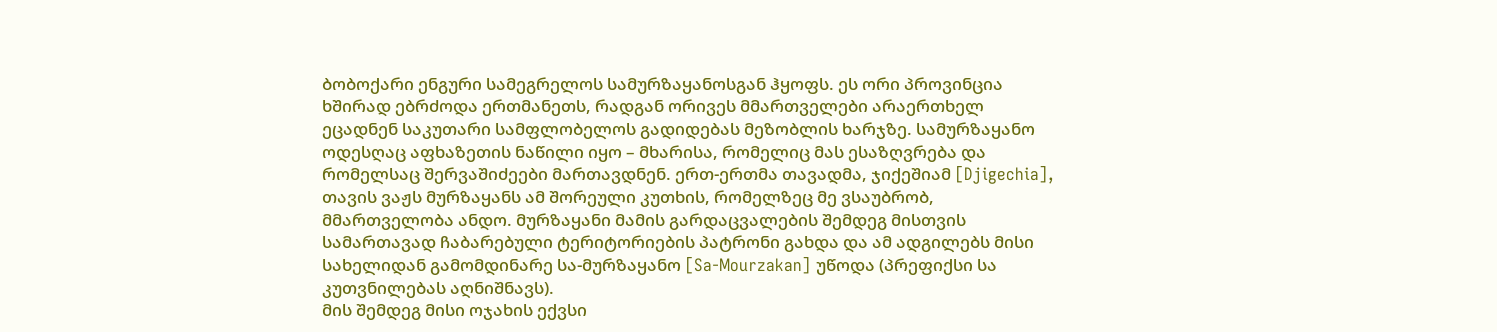ბობოქარი ენგური სამეგრელოს სამურზაყანოსგან ჰყოფს. ეს ორი პროვინცია ხშირად ებრძოდა ერთმანეთს, რადგან ორივეს მმართველები არაერთხელ ეცადნენ საკუთარი სამფლობელოს გადიდებას მეზობლის ხარჯზე. სამურზაყანო ოდესღაც აფხაზეთის ნაწილი იყო – მხარისა, რომელიც მას ესაზღვრება და რომელსაც შერვაშიძეები მართავდნენ. ერთ-ერთმა თავადმა, ჯიქეშიამ [Djigechia], თავის ვაჟს მურზაყანს ამ შორეული კუთხის, რომელზეც მე ვსაუბრობ, მმართველობა ანდო. მურზაყანი მამის გარდაცვალების შემდეგ მისთვის სამართავად ჩაბარებული ტერიტორიების პატრონი გახდა და ამ ადგილებს მისი სახელიდან გამომდინარე სა-მურზაყანო [Sa-Mourzakan] უწოდა (პრეფიქსი სა კუთვნილებას აღნიშნავს).
მის შემდეგ მისი ოჯახის ექვსი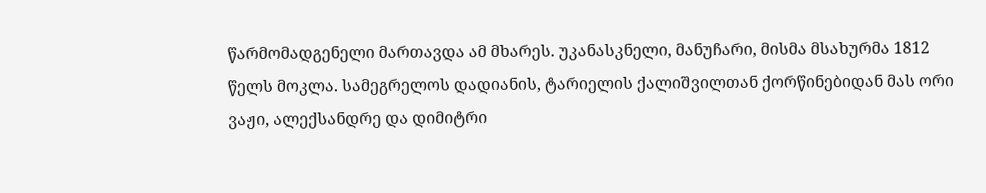წარმომადგენელი მართავდა ამ მხარეს. უკანასკნელი, მანუჩარი, მისმა მსახურმა 1812 წელს მოკლა. სამეგრელოს დადიანის, ტარიელის ქალიშვილთან ქორწინებიდან მას ორი ვაჟი, ალექსანდრე და დიმიტრი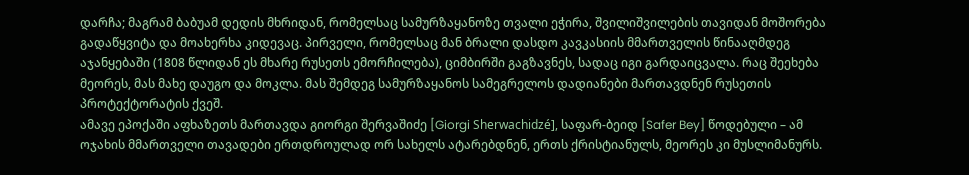დარჩა; მაგრამ ბაბუამ დედის მხრიდან, რომელსაც სამურზაყანოზე თვალი ეჭირა, შვილიშვილების თავიდან მოშორება გადაწყვიტა და მოახერხა კიდევაც. პირველი, რომელსაც მან ბრალი დასდო კავკასიის მმართველის წინააღმდეგ აჯანყებაში (1808 წლიდან ეს მხარე რუსეთს ემორჩილება), ციმბირში გაგზავნეს, სადაც იგი გარდაიცვალა. რაც შეეხება მეორეს, მას მახე დაუგო და მოკლა. მას შემდეგ სამურზაყანოს სამეგრელოს დადიანები მართავდნენ რუსეთის პროტექტორატის ქვეშ.
ამავე ეპოქაში აფხაზეთს მართავდა გიორგი შერვაშიძე [Giorgi Sherwachidzé], საფარ-ბეიდ [Safer Bey] წოდებული – ამ ოჯახის მმართველი თავადები ერთდროულად ორ სახელს ატარებდნენ, ერთს ქრისტიანულს, მეორეს კი მუსლიმანურს.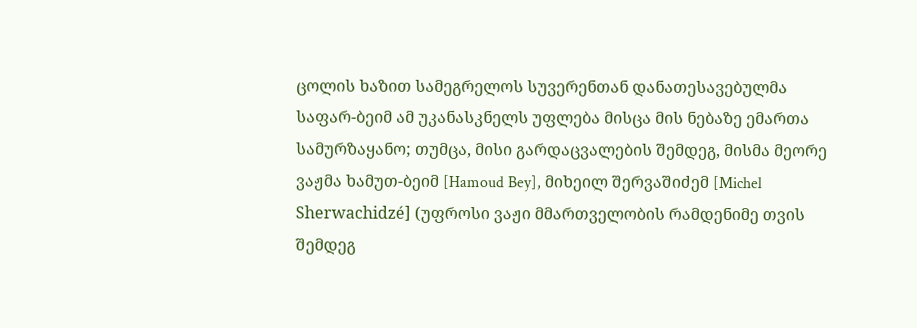ცოლის ხაზით სამეგრელოს სუვერენთან დანათესავებულმა საფარ-ბეიმ ამ უკანასკნელს უფლება მისცა მის ნებაზე ემართა სამურზაყანო; თუმცა, მისი გარდაცვალების შემდეგ, მისმა მეორე ვაჟმა ხამუთ-ბეიმ [Hamoud Bey], მიხეილ შერვაშიძემ [Michel Sherwachidzé] (უფროსი ვაჟი მმართველობის რამდენიმე თვის შემდეგ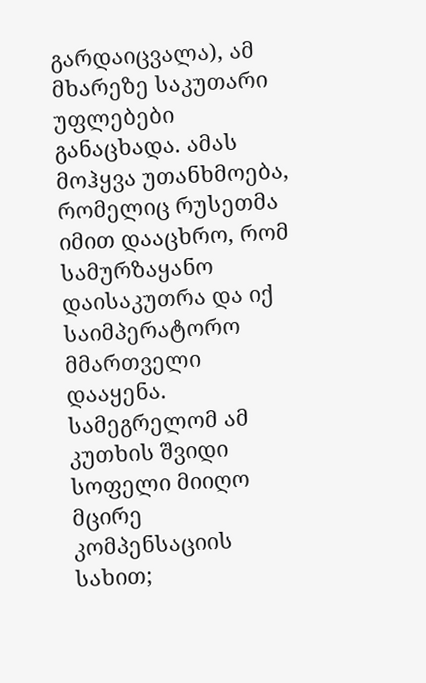გარდაიცვალა), ამ მხარეზე საკუთარი უფლებები განაცხადა. ამას მოჰყვა უთანხმოება, რომელიც რუსეთმა იმით დააცხრო, რომ სამურზაყანო დაისაკუთრა და იქ საიმპერატორო მმართველი დააყენა. სამეგრელომ ამ კუთხის შვიდი სოფელი მიიღო მცირე კომპენსაციის სახით;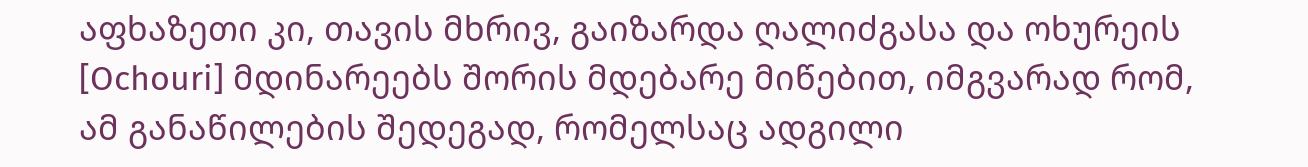აფხაზეთი კი, თავის მხრივ, გაიზარდა ღალიძგასა და ოხურეის [Ochouri] მდინარეებს შორის მდებარე მიწებით, იმგვარად რომ, ამ განაწილების შედეგად, რომელსაც ადგილი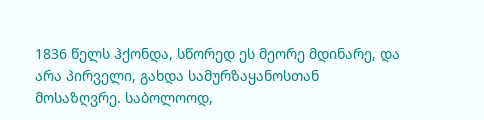1836 წელს ჰქონდა, სწორედ ეს მეორე მდინარე, და არა პირველი, გახდა სამურზაყანოსთან მოსაზღვრე. საბოლოოდ,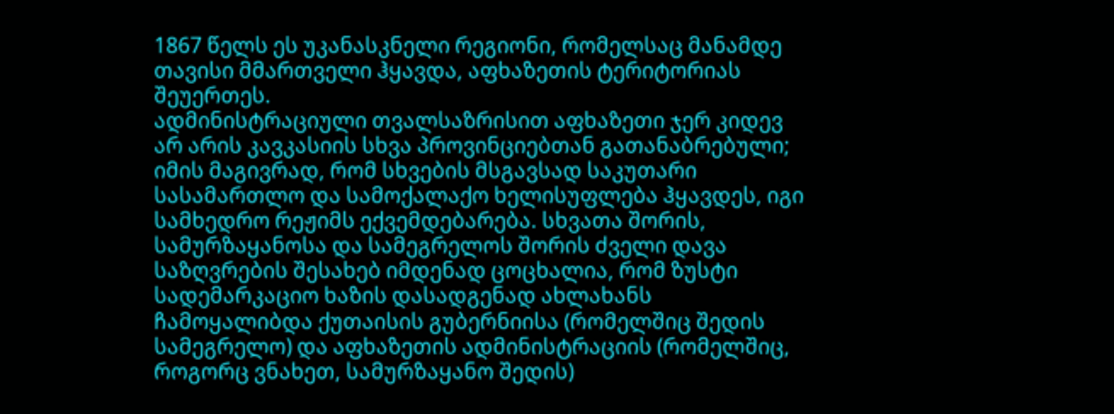1867 წელს ეს უკანასკნელი რეგიონი, რომელსაც მანამდე თავისი მმართველი ჰყავდა, აფხაზეთის ტერიტორიას შეუერთეს.
ადმინისტრაციული თვალსაზრისით აფხაზეთი ჯერ კიდევ არ არის კავკასიის სხვა პროვინციებთან გათანაბრებული; იმის მაგივრად, რომ სხვების მსგავსად საკუთარი სასამართლო და სამოქალაქო ხელისუფლება ჰყავდეს, იგი სამხედრო რეჟიმს ექვემდებარება. სხვათა შორის, სამურზაყანოსა და სამეგრელოს შორის ძველი დავა საზღვრების შესახებ იმდენად ცოცხალია, რომ ზუსტი სადემარკაციო ხაზის დასადგენად ახლახანს ჩამოყალიბდა ქუთაისის გუბერნიისა (რომელშიც შედის სამეგრელო) და აფხაზეთის ადმინისტრაციის (რომელშიც, როგორც ვნახეთ, სამურზაყანო შედის)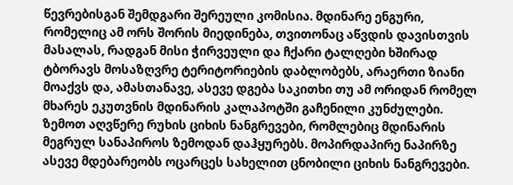წევრებისგან შემდგარი შერეული კომისია. მდინარე ენგური, რომელიც ამ ორს შორის მიედინება, თვითონაც აწვდის დავისთვის მასალას, რადგან მისი ჭირვეული და ჩქარი ტალღები ხშირად ტბორავს მოსაზღვრე ტერიტორიების დაბლობებს, არაერთი ზიანი მოაქვს და, ამასთანავე, ასევე დგება საკითხი თუ ამ ორიდან რომელ მხარეს ეკუთვნის მდინარის კალაპოტში გაჩენილი კუნძულები.
ზემოთ აღვწერე რუხის ციხის ნანგრევები, რომლებიც მდინარის მეგრულ სანაპიროს ზემოდან დაჰყურებს. მოპირდაპირე ნაპირზე ასევე მდებარეობს ოცარცეს სახელით ცნობილი ციხის ნანგრევები.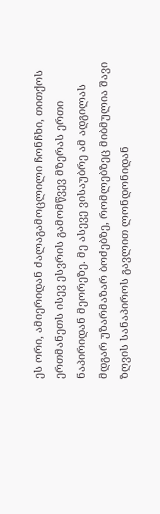ეს ორი, ამიერიდან ძალაგამოცლილი ჩონჩხი, თითქოს ერთმანეთს ისევ ესვრის გამომწვევ მზერას ერთი ნაპირიდან მეორეზე. მე ასევე ვისაუბრე ამ ადგილას მდგარ უზარმაზარ ბოძებზე, რომლებზეც მიბმულია შავი ზღვის სანაპიროს გავლით ლონდონიდან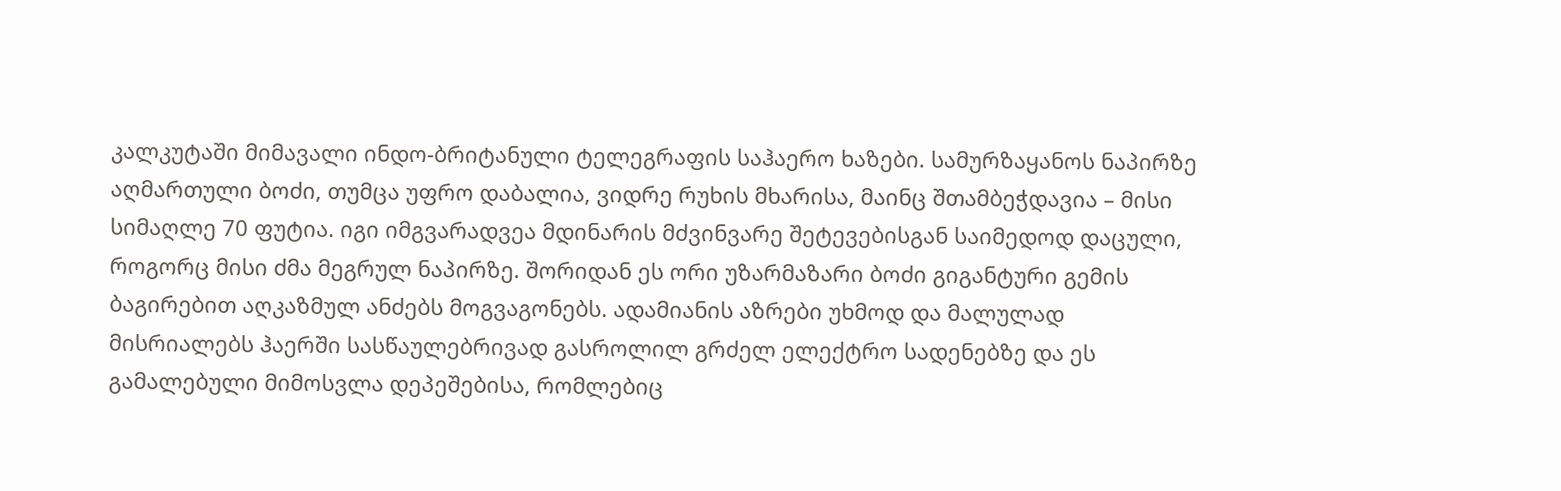კალკუტაში მიმავალი ინდო-ბრიტანული ტელეგრაფის საჰაერო ხაზები. სამურზაყანოს ნაპირზე აღმართული ბოძი, თუმცა უფრო დაბალია, ვიდრე რუხის მხარისა, მაინც შთამბეჭდავია – მისი სიმაღლე 70 ფუტია. იგი იმგვარადვეა მდინარის მძვინვარე შეტევებისგან საიმედოდ დაცული, როგორც მისი ძმა მეგრულ ნაპირზე. შორიდან ეს ორი უზარმაზარი ბოძი გიგანტური გემის ბაგირებით აღკაზმულ ანძებს მოგვაგონებს. ადამიანის აზრები უხმოდ და მალულად მისრიალებს ჰაერში სასწაულებრივად გასროლილ გრძელ ელექტრო სადენებზე და ეს გამალებული მიმოსვლა დეპეშებისა, რომლებიც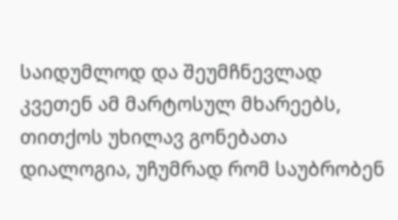საიდუმლოდ და შეუმჩნევლად კვეთენ ამ მარტოსულ მხარეებს, თითქოს უხილავ გონებათა დიალოგია, უჩუმრად რომ საუბრობენ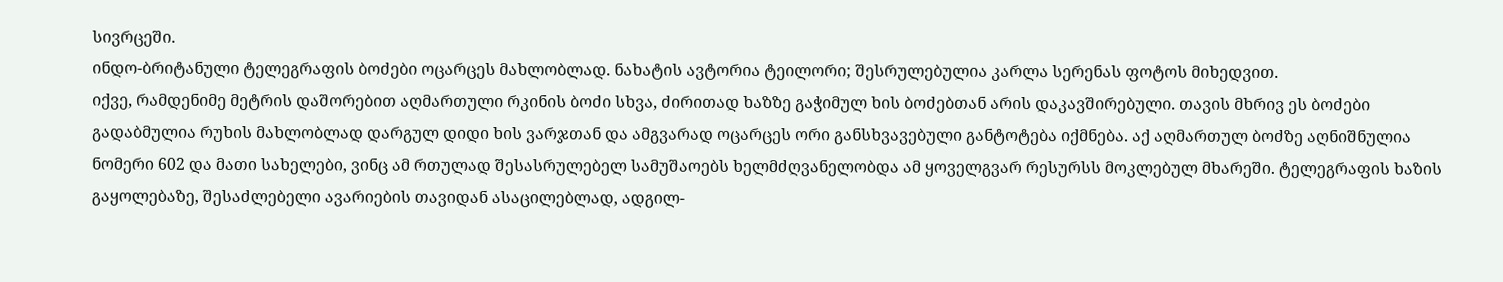სივრცეში.
ინდო-ბრიტანული ტელეგრაფის ბოძები ოცარცეს მახლობლად. ნახატის ავტორია ტეილორი; შესრულებულია კარლა სერენას ფოტოს მიხედვით.
იქვე, რამდენიმე მეტრის დაშორებით აღმართული რკინის ბოძი სხვა, ძირითად ხაზზე გაჭიმულ ხის ბოძებთან არის დაკავშირებული. თავის მხრივ ეს ბოძები გადაბმულია რუხის მახლობლად დარგულ დიდი ხის ვარჯთან და ამგვარად ოცარცეს ორი განსხვავებული განტოტება იქმნება. აქ აღმართულ ბოძზე აღნიშნულია ნომერი 602 და მათი სახელები, ვინც ამ რთულად შესასრულებელ სამუშაოებს ხელმძღვანელობდა ამ ყოველგვარ რესურსს მოკლებულ მხარეში. ტელეგრაფის ხაზის გაყოლებაზე, შესაძლებელი ავარიების თავიდან ასაცილებლად, ადგილ-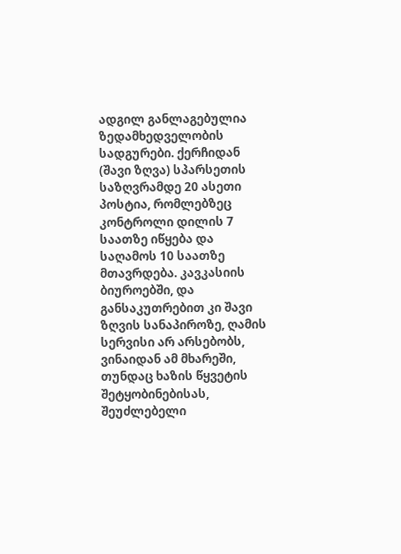ადგილ განლაგებულია ზედამხედველობის სადგურები. ქერჩიდან (შავი ზღვა) სპარსეთის საზღვრამდე 20 ასეთი პოსტია, რომლებზეც კონტროლი დილის 7 საათზე იწყება და საღამოს 10 საათზე მთავრდება. კავკასიის ბიუროებში, და განსაკუთრებით კი შავი ზღვის სანაპიროზე, ღამის სერვისი არ არსებობს, ვინაიდან ამ მხარეში, თუნდაც ხაზის წყვეტის შეტყობინებისას, შეუძლებელი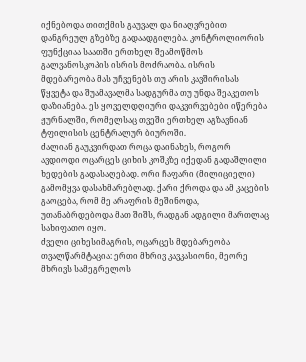იქნებოდა თითქმის გაუვალ და ნიაღვრებით დანგრეულ გზებზე გადაადგილება. კონტროლიორის ფუნქციაა საათში ერთხელ შეამოწმოს გალვანოსკოპის ისრის მოძრაობა. ისრის მდებარეობა მას უჩვენებს თუ არის კავშირისას წყვეტა და შუამავალმა სადგურმა თუ უნდა შეაკეთოს დაზიანება. ეს ყოველდღიური დაკვირვებები იწერება ჟურნალში, რომელსაც თვეში ერთხელ აგზავნიან ტფილისის ცენტრალურ ბიუროში.
ძალიან გაუკვირდათ როცა დაინახეს, როგორ ავდიოდი ოცარცეს ციხის კოშკზე იქედან გადაშლილი ხედების გადასაღებად. ორი ჩაფარი (მილიციელი) გამომყვა დასახმარებლად. ქარი ქროდა და ამ კაცების გაოცება, რომ მე არაფრის მეშინოდა, უთანაბრდებოდა მათ შიშს, რადგან ადგილი მართლაც სახიფათო იყო.
ძველი ციხესიმაგრის, ოცარცეს მდებარეობა თვალწარმტაცია: ერთი მხრივ კავკასიონი, მეორე მხრივს სამეგრელოს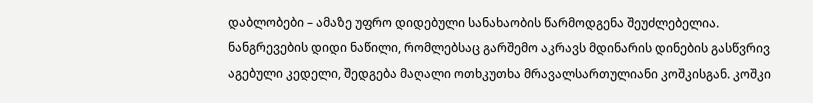დაბლობები – ამაზე უფრო დიდებული სანახაობის წარმოდგენა შეუძლებელია. ნანგრევების დიდი ნაწილი, რომლებსაც გარშემო აკრავს მდინარის დინების გასწვრივ აგებული კედელი, შედგება მაღალი ოთხკუთხა მრავალსართულიანი კოშკისგან. კოშკი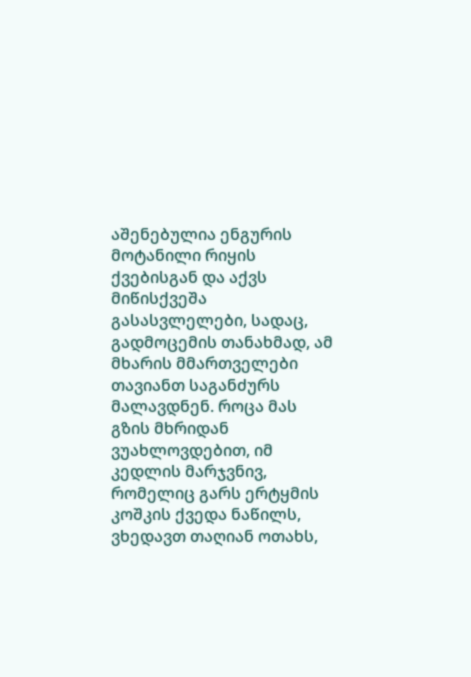აშენებულია ენგურის მოტანილი რიყის ქვებისგან და აქვს მიწისქვეშა გასასვლელები, სადაც, გადმოცემის თანახმად, ამ მხარის მმართველები თავიანთ საგანძურს მალავდნენ. როცა მას გზის მხრიდან ვუახლოვდებით, იმ კედლის მარჯვნივ, რომელიც გარს ერტყმის კოშკის ქვედა ნაწილს, ვხედავთ თაღიან ოთახს,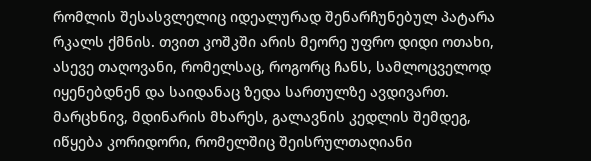რომლის შესასვლელიც იდეალურად შენარჩუნებულ პატარა რკალს ქმნის. თვით კოშკში არის მეორე უფრო დიდი ოთახი, ასევე თაღოვანი, რომელსაც, როგორც ჩანს, სამლოცველოდ იყენებდნენ და საიდანაც ზედა სართულზე ავდივართ.
მარცხნივ, მდინარის მხარეს, გალავნის კედლის შემდეგ, იწყება კორიდორი, რომელშიც შეისრულთაღიანი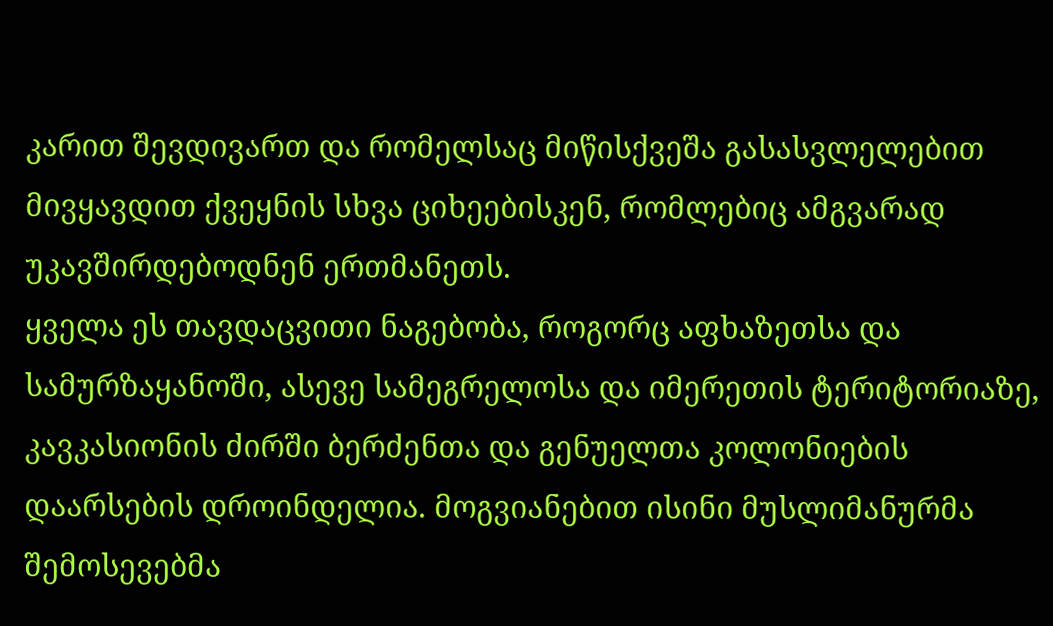კარით შევდივართ და რომელსაც მიწისქვეშა გასასვლელებით მივყავდით ქვეყნის სხვა ციხეებისკენ, რომლებიც ამგვარად უკავშირდებოდნენ ერთმანეთს.
ყველა ეს თავდაცვითი ნაგებობა, როგორც აფხაზეთსა და სამურზაყანოში, ასევე სამეგრელოსა და იმერეთის ტერიტორიაზე, კავკასიონის ძირში ბერძენთა და გენუელთა კოლონიების დაარსების დროინდელია. მოგვიანებით ისინი მუსლიმანურმა შემოსევებმა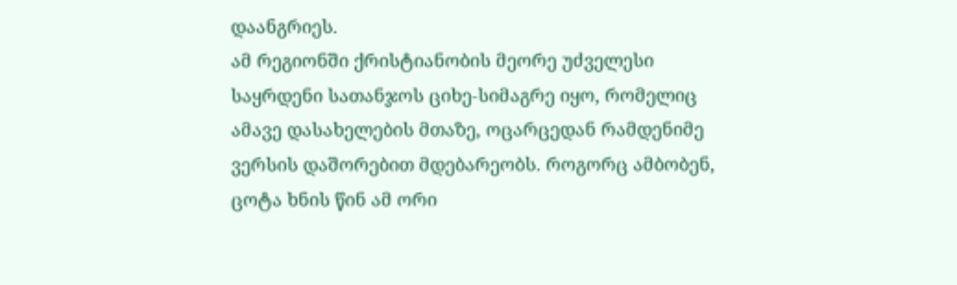დაანგრიეს.
ამ რეგიონში ქრისტიანობის მეორე უძველესი საყრდენი სათანჯოს ციხე-სიმაგრე იყო, რომელიც ამავე დასახელების მთაზე, ოცარცედან რამდენიმე ვერსის დაშორებით მდებარეობს. როგორც ამბობენ, ცოტა ხნის წინ ამ ორი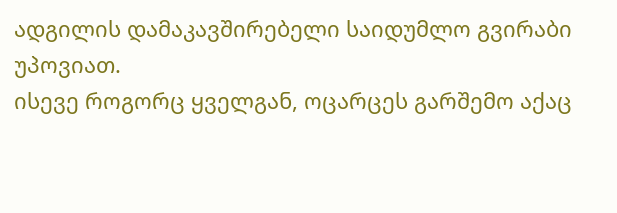ადგილის დამაკავშირებელი საიდუმლო გვირაბი უპოვიათ.
ისევე როგორც ყველგან, ოცარცეს გარშემო აქაც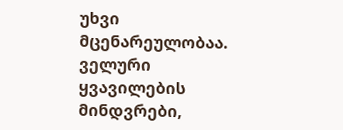უხვი მცენარეულობაა. ველური ყვავილების მინდვრები,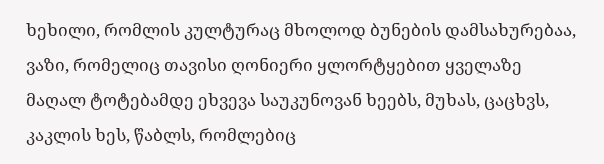ხეხილი, რომლის კულტურაც მხოლოდ ბუნების დამსახურებაა, ვაზი, რომელიც თავისი ღონიერი ყლორტყებით ყველაზე მაღალ ტოტებამდე ეხვევა საუკუნოვან ხეებს, მუხას, ცაცხვს, კაკლის ხეს, წაბლს, რომლებიც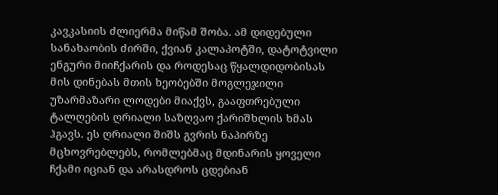კავკასიის ძლიერმა მიწამ შობა. ამ დიდებული სანახაობის ძირში, ქვიან კალაპოტში, დატოტვილი ენგური მიიჩქარის და როდესაც წყალდიდობისას მის დინებას მთის ხეობებში მოგლეჯილი უზარმაზარი ლოდები მიაქვს, გააფთრებული ტალღების ღრიალი საზღვაო ქარიშხლის ხმას ჰგავს. ეს ღრიალი შიშს გვრის ნაპირზე მცხოვრებლებს, რომლებმაც მდინარის ყოველი ჩქამი იციან და არასდროს ცდებიან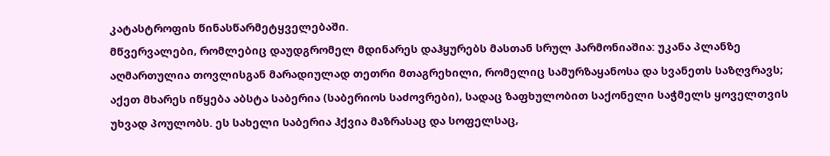კატასტროფის წინასწარმეტყველებაში.
მწვერვალები, რომლებიც დაუდგრომელ მდინარეს დაჰყურებს მასთან სრულ ჰარმონიაშია: უკანა პლანზე აღმართულია თოვლისგან მარადიულად თეთრი მთაგრეხილი, რომელიც სამურზაყანოსა და სვანეთს საზღვრავს; აქეთ მხარეს იწყება აბსტა საბერია (საბერიოს საძოვრები), სადაც ზაფხულობით საქონელი საჭმელს ყოველთვის უხვად პოულობს. ეს სახელი საბერია ჰქვია მაზრასაც და სოფელსაც,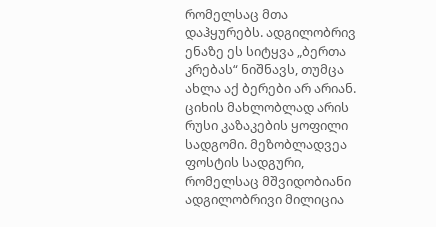რომელსაც მთა დაჰყურებს. ადგილობრივ ენაზე ეს სიტყვა „ბერთა კრებას“ ნიშნავს, თუმცა ახლა აქ ბერები არ არიან. ციხის მახლობლად არის რუსი კაზაკების ყოფილი სადგომი. მეზობლადვეა ფოსტის სადგური, რომელსაც მშვიდობიანი ადგილობრივი მილიცია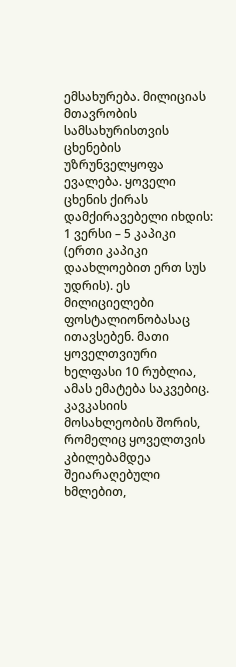ემსახურება. მილიციას მთავრობის სამსახურისთვის ცხენების უზრუნველყოფა ევალება. ყოველი ცხენის ქირას დამქირავებელი იხდის: 1 ვერსი – 5 კაპიკი (ერთი კაპიკი დაახლოებით ერთ სუს უდრის). ეს მილიციელები ფოსტალიონობასაც ითავსებენ. მათი ყოველთვიური ხელფასი 10 რუბლია, ამას ემატება საკვებიც. კავკასიის მოსახლეობის შორის, რომელიც ყოველთვის კბილებამდეა შეიარაღებული ხმლებით,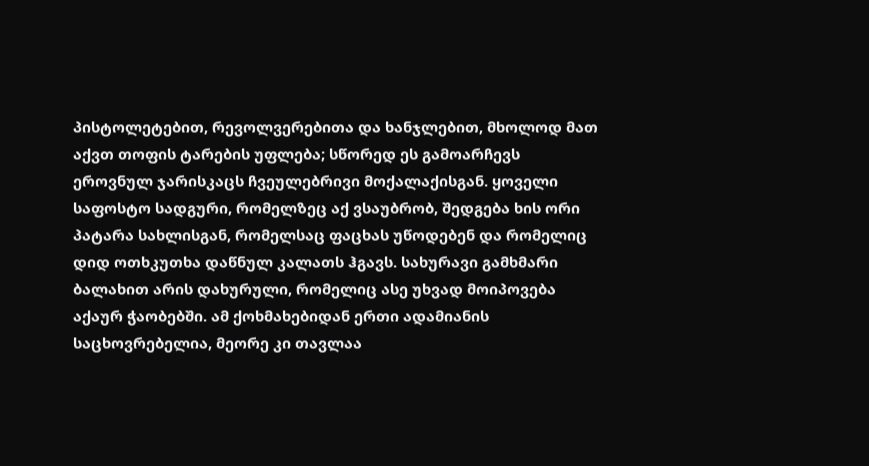პისტოლეტებით, რევოლვერებითა და ხანჯლებით, მხოლოდ მათ აქვთ თოფის ტარების უფლება; სწორედ ეს გამოარჩევს ეროვნულ ჯარისკაცს ჩვეულებრივი მოქალაქისგან. ყოველი საფოსტო სადგური, რომელზეც აქ ვსაუბრობ, შედგება ხის ორი პატარა სახლისგან, რომელსაც ფაცხას უწოდებენ და რომელიც დიდ ოთხკუთხა დაწნულ კალათს ჰგავს. სახურავი გამხმარი ბალახით არის დახურული, რომელიც ასე უხვად მოიპოვება აქაურ ჭაობებში. ამ ქოხმახებიდან ერთი ადამიანის საცხოვრებელია, მეორე კი თავლაა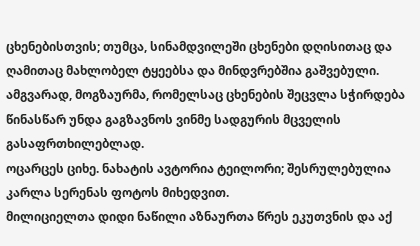ცხენებისთვის; თუმცა, სინამდვილეში ცხენები დღისითაც და ღამითაც მახლობელ ტყეებსა და მინდვრებშია გაშვებული. ამგვარად, მოგზაურმა, რომელსაც ცხენების შეცვლა სჭირდება წინასწარ უნდა გაგზავნოს ვინმე სადგურის მცველის გასაფრთხილებლად.
ოცარცეს ციხე. ნახატის ავტორია ტეილორი; შესრულებულია კარლა სერენას ფოტოს მიხედვით.
მილიციელთა დიდი ნაწილი აზნაურთა წრეს ეკუთვნის და აქ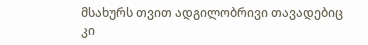მსახურს თვით ადგილობრივი თავადებიც კი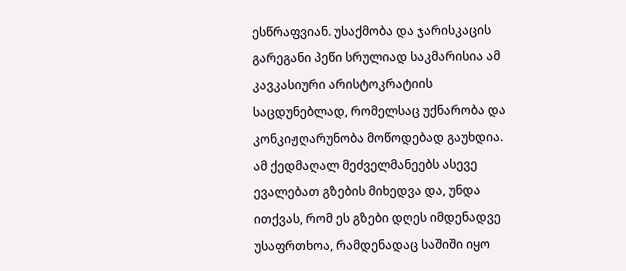ესწრაფვიან. უსაქმობა და ჯარისკაცის გარეგანი პეწი სრულიად საკმარისია ამ კავკასიური არისტოკრატიის საცდუნებლად, რომელსაც უქნარობა და კონკიჟღარუნობა მოწოდებად გაუხდია. ამ ქედმაღალ მეძველმანეებს ასევე ევალებათ გზების მიხედვა და, უნდა ითქვას, რომ ეს გზები დღეს იმდენადვე უსაფრთხოა, რამდენადაც საშიში იყო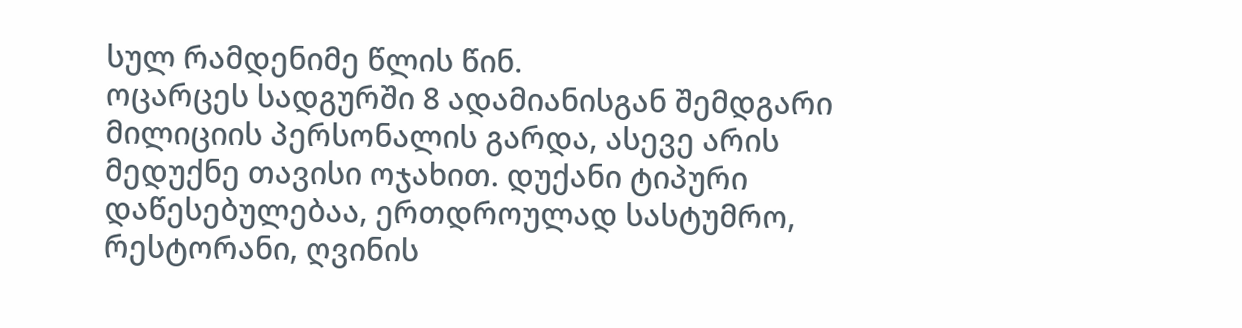სულ რამდენიმე წლის წინ.
ოცარცეს სადგურში 8 ადამიანისგან შემდგარი მილიციის პერსონალის გარდა, ასევე არის მედუქნე თავისი ოჯახით. დუქანი ტიპური დაწესებულებაა, ერთდროულად სასტუმრო, რესტორანი, ღვინის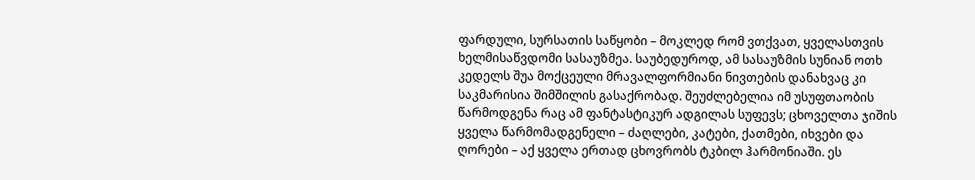ფარდული, სურსათის საწყობი – მოკლედ რომ ვთქვათ, ყველასთვის ხელმისაწვდომი სასაუზმეა. საუბედუროდ, ამ სასაუზმის სუნიან ოთხ კედელს შუა მოქცეული მრავალფორმიანი ნივთების დანახვაც კი საკმარისია შიმშილის გასაქრობად. შეუძლებელია იმ უსუფთაობის წარმოდგენა რაც ამ ფანტასტიკურ ადგილას სუფევს; ცხოველთა ჯიშის ყველა წარმომადგენელი – ძაღლები, კატები, ქათმები, იხვები და ღორები – აქ ყველა ერთად ცხოვრობს ტკბილ ჰარმონიაში. ეს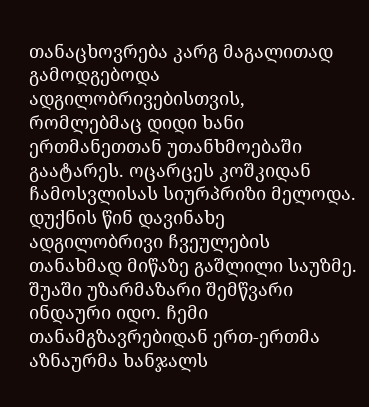თანაცხოვრება კარგ მაგალითად გამოდგებოდა ადგილობრივებისთვის, რომლებმაც დიდი ხანი ერთმანეთთან უთანხმოებაში გაატარეს. ოცარცეს კოშკიდან ჩამოსვლისას სიურპრიზი მელოდა. დუქნის წინ დავინახე ადგილობრივი ჩვეულების თანახმად მიწაზე გაშლილი საუზმე. შუაში უზარმაზარი შემწვარი ინდაური იდო. ჩემი თანამგზავრებიდან ერთ-ერთმა აზნაურმა ხანჯალს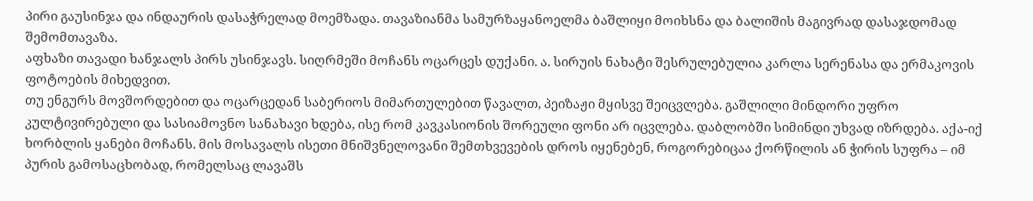პირი გაუსინჯა და ინდაურის დასაჭრელად მოემზადა. თავაზიანმა სამურზაყანოელმა ბაშლიყი მოიხსნა და ბალიშის მაგივრად დასაჯდომად შემომთავაზა.
აფხაზი თავადი ხანჯალს პირს უსინჯავს. სიღრმეში მოჩანს ოცარცეს დუქანი. ა. სირუის ნახატი შესრულებულია კარლა სერენასა და ერმაკოვის ფოტოების მიხედვით.
თუ ენგურს მოვშორდებით და ოცარცედან საბერიოს მიმართულებით წავალთ, პეიზაჟი მყისვე შეიცვლება. გაშლილი მინდორი უფრო კულტივირებული და სასიამოვნო სანახავი ხდება, ისე რომ კავკასიონის შორეული ფონი არ იცვლება. დაბლობში სიმინდი უხვად იზრდება. აქა-იქ ხორბლის ყანები მოჩანს. მის მოსავალს ისეთი მნიშვნელოვანი შემთხვევების დროს იყენებენ, როგორებიცაა ქორწილის ან ჭირის სუფრა – იმ პურის გამოსაცხობად, რომელსაც ლავაშს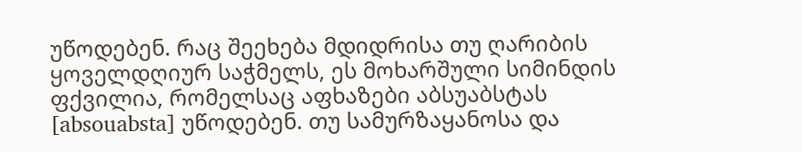უწოდებენ. რაც შეეხება მდიდრისა თუ ღარიბის ყოველდღიურ საჭმელს, ეს მოხარშული სიმინდის ფქვილია, რომელსაც აფხაზები აბსუაბსტას [absouabsta] უწოდებენ. თუ სამურზაყანოსა და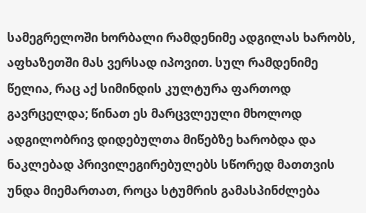სამეგრელოში ხორბალი რამდენიმე ადგილას ხარობს, აფხაზეთში მას ვერსად იპოვით. სულ რამდენიმე წელია, რაც აქ სიმინდის კულტურა ფართოდ გავრცელდა; წინათ ეს მარცვლეული მხოლოდ ადგილობრივ დიდებულთა მიწებზე ხარობდა და ნაკლებად პრივილეგირებულებს სწორედ მათთვის უნდა მიემართათ, როცა სტუმრის გამასპინძლება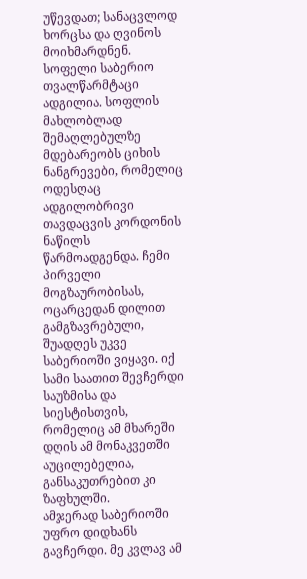უწევდათ; სანაცვლოდ ხორცსა და ღვინოს მოიხმარდნენ.
სოფელი საბერიო თვალწარმტაცი ადგილია. სოფლის მახლობლად შემაღლებულზე მდებარეობს ციხის ნანგრევები, რომელიც ოდესღაც ადგილობრივი თავდაცვის კორდონის ნაწილს წარმოადგენდა. ჩემი პირველი მოგზაურობისას, ოცარცედან დილით გამგზავრებული, შუადღეს უკვე საბერიოში ვიყავი. იქ სამი საათით შევჩერდი საუზმისა და სიესტისთვის, რომელიც ამ მხარეში დღის ამ მონაკვეთში აუცილებელია, განსაკუთრებით კი ზაფხულში.
ამჯერად საბერიოში უფრო დიდხანს გავჩერდი. მე კვლავ ამ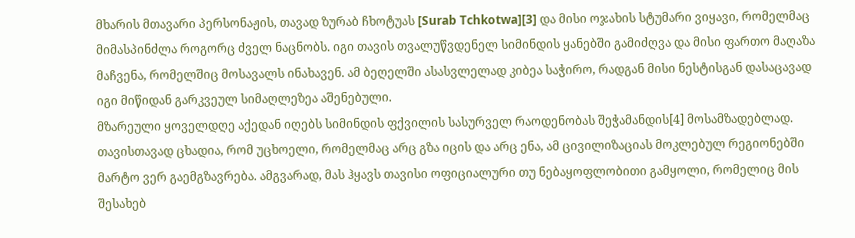მხარის მთავარი პერსონაჟის, თავად ზურაბ ჩხოტუას [Surab Tchkotwa][3] და მისი ოჯახის სტუმარი ვიყავი, რომელმაც მიმასპინძლა როგორც ძველ ნაცნობს. იგი თავის თვალუწვდენელ სიმინდის ყანებში გამიძღვა და მისი ფართო მაღაზა მაჩვენა, რომელშიც მოსავალს ინახავენ. ამ ბეღელში ასასვლელად კიბეა საჭირო, რადგან მისი ნესტისგან დასაცავად იგი მიწიდან გარკვეულ სიმაღლეზეა აშენებული.
მზარეული ყოველდღე აქედან იღებს სიმინდის ფქვილის სასურველ რაოდენობას შეჭამანდის[4] მოსამზადებლად. თავისთავად ცხადია, რომ უცხოელი, რომელმაც არც გზა იცის და არც ენა, ამ ცივილიზაციას მოკლებულ რეგიონებში მარტო ვერ გაემგზავრება. ამგვარად, მას ჰყავს თავისი ოფიციალური თუ ნებაყოფლობითი გამყოლი, რომელიც მის შესახებ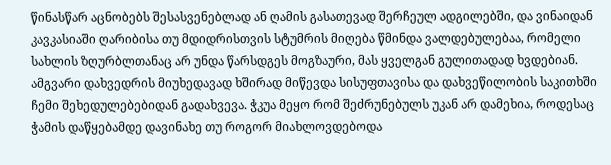წინასწარ აცნობებს შესასვენებლად ან ღამის გასათევად შერჩეულ ადგილებში, და ვინაიდან კავკასიაში ღარიბისა თუ მდიდრისთვის სტუმრის მიღება წმინდა ვალდებულებაა, რომელი სახლის ზღურბლთანაც არ უნდა წარსდგეს მოგზაური, მას ყველგან გულითადად ხვდებიან.
ამგვარი დახვედრის მიუხედავად ხშირად მიწევდა სისუფთავისა და დახვეწილობის საკითხში ჩემი შეხედულებებიდან გადახვევა. ჭკუა მეყო რომ შეძრუნებულს უკან არ დამეხია, როდესაც ჭამის დაწყებამდე დავინახე თუ როგორ მიახლოვდებოდა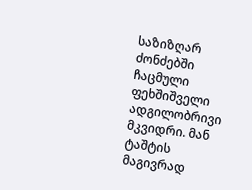საზიზღარ ძონძებში ჩაცმული ფეხშიშველი ადგილობრივი მკვიდრი. მან ტაშტის მაგივრად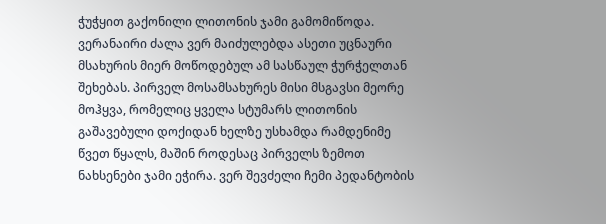ჭუჭყით გაქონილი ლითონის ჯამი გამომიწოდა. ვერანაირი ძალა ვერ მაიძულებდა ასეთი უცნაური მსახურის მიერ მოწოდებულ ამ სასწაულ ჭურჭელთან შეხებას. პირველ მოსამსახურეს მისი მსგავსი მეორე მოჰყვა, რომელიც ყველა სტუმარს ლითონის გაშავებული დოქიდან ხელზე უსხამდა რამდენიმე წვეთ წყალს, მაშინ როდესაც პირველს ზემოთ ნახსენები ჯამი ეჭირა. ვერ შევძელი ჩემი პედანტობის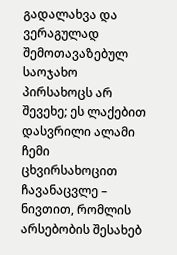გადალახვა და ვერაგულად შემოთავაზებულ საოჯახო პირსახოცს არ შევეხე; ეს ლაქებით დასვრილი ალამი ჩემი ცხვირსახოცით ჩავანაცვლე – ნივთით, რომლის არსებობის შესახებ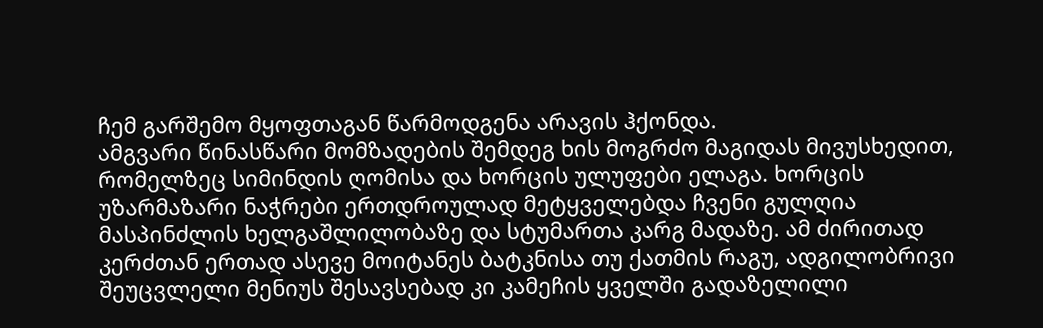ჩემ გარშემო მყოფთაგან წარმოდგენა არავის ჰქონდა.
ამგვარი წინასწარი მომზადების შემდეგ ხის მოგრძო მაგიდას მივუსხედით, რომელზეც სიმინდის ღომისა და ხორცის ულუფები ელაგა. ხორცის უზარმაზარი ნაჭრები ერთდროულად მეტყველებდა ჩვენი გულღია მასპინძლის ხელგაშლილობაზე და სტუმართა კარგ მადაზე. ამ ძირითად კერძთან ერთად ასევე მოიტანეს ბატკნისა თუ ქათმის რაგუ, ადგილობრივი შეუცვლელი მენიუს შესავსებად კი კამეჩის ყველში გადაზელილი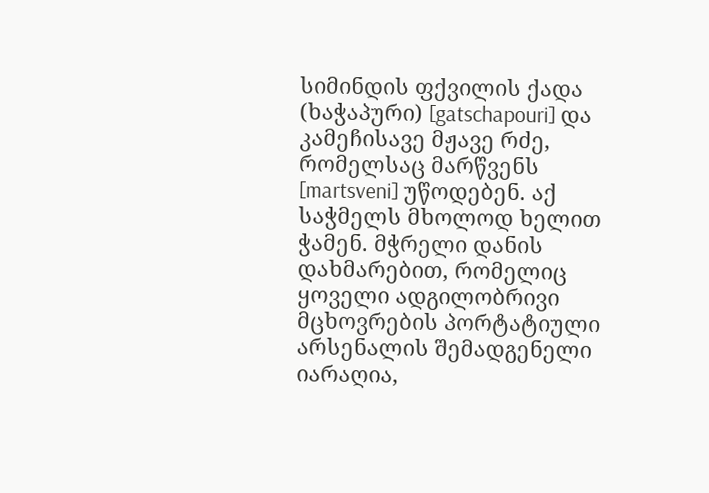სიმინდის ფქვილის ქადა (ხაჭაპური) [gatschapouri] და კამეჩისავე მჟავე რძე, რომელსაც მარწვენს [martsveni] უწოდებენ. აქ საჭმელს მხოლოდ ხელით ჭამენ. მჭრელი დანის დახმარებით, რომელიც ყოველი ადგილობრივი მცხოვრების პორტატიული არსენალის შემადგენელი იარაღია,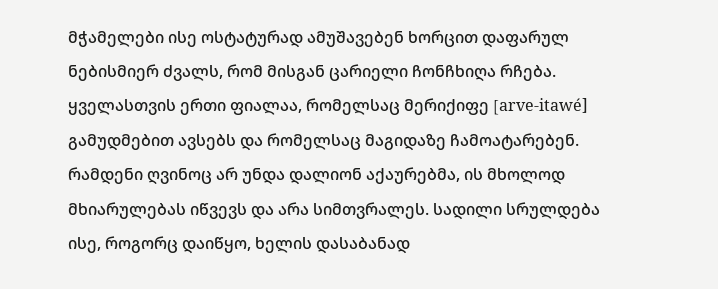მჭამელები ისე ოსტატურად ამუშავებენ ხორცით დაფარულ ნებისმიერ ძვალს, რომ მისგან ცარიელი ჩონჩხიღა რჩება. ყველასთვის ერთი ფიალაა, რომელსაც მერიქიფე [arve-itawé] გამუდმებით ავსებს და რომელსაც მაგიდაზე ჩამოატარებენ. რამდენი ღვინოც არ უნდა დალიონ აქაურებმა, ის მხოლოდ მხიარულებას იწვევს და არა სიმთვრალეს. სადილი სრულდება ისე, როგორც დაიწყო, ხელის დასაბანად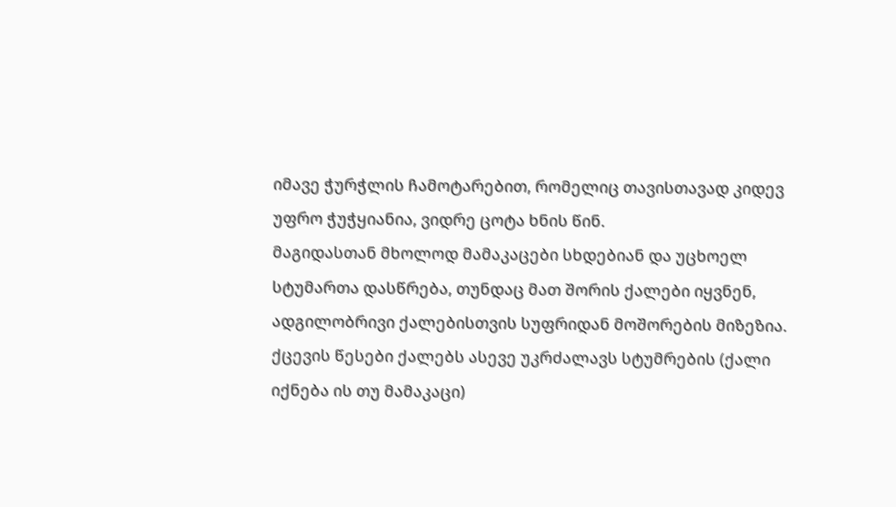იმავე ჭურჭლის ჩამოტარებით, რომელიც თავისთავად კიდევ უფრო ჭუჭყიანია, ვიდრე ცოტა ხნის წინ.
მაგიდასთან მხოლოდ მამაკაცები სხდებიან და უცხოელ სტუმართა დასწრება, თუნდაც მათ შორის ქალები იყვნენ, ადგილობრივი ქალებისთვის სუფრიდან მოშორების მიზეზია. ქცევის წესები ქალებს ასევე უკრძალავს სტუმრების (ქალი იქნება ის თუ მამაკაცი)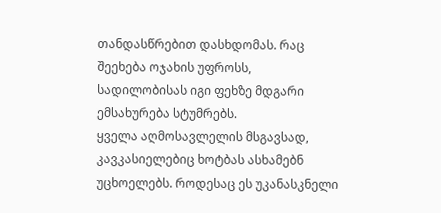თანდასწრებით დასხდომას. რაც შეეხება ოჯახის უფროსს, სადილობისას იგი ფეხზე მდგარი ემსახურება სტუმრებს.
ყველა აღმოსავლელის მსგავსად, კავკასიელებიც ხოტბას ასხამებნ უცხოელებს. როდესაც ეს უკანასკნელი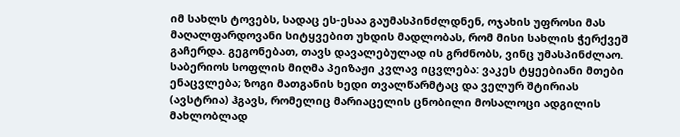იმ სახლს ტოვებს, სადაც ეს-ესაა გაუმასპინძლდნენ, ოჯახის უფროსი მას მაღალფარდოვანი სიტყვებით უხდის მადლობას, რომ მისი სახლის ჭერქვეშ გაჩერდა. გეგონებათ, თავს დავალებულად ის გრძნობს, ვინც უმასპინძლაო.
საბერიოს სოფლის მიღმა პეიზაჟი კვლავ იცვლება: ვაკეს ტყეებიანი მთები ენაცვლება; ზოგი მათგანის ხედი თვალწარმტაც და ველურ შტირიას (ავსტრია) ჰგავს, რომელიც მარიაცელის ცნობილი მოსალოცი ადგილის მახლობლად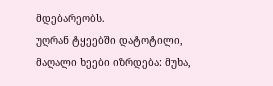მდებარეობს.
უღრან ტყეებში დატოტილი, მაღალი ხეები იზრდება: მუხა,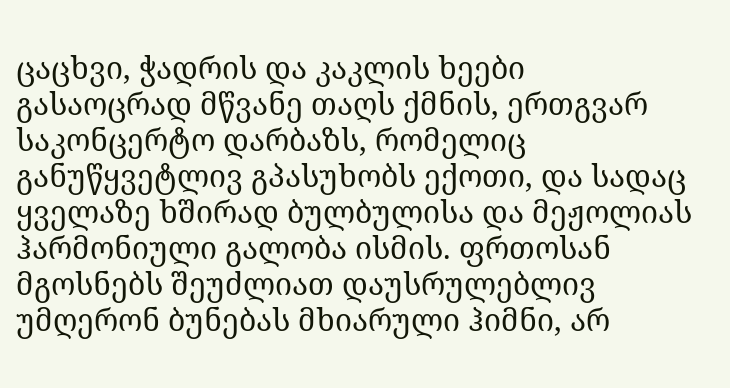ცაცხვი, ჭადრის და კაკლის ხეები გასაოცრად მწვანე თაღს ქმნის, ერთგვარ საკონცერტო დარბაზს, რომელიც განუწყვეტლივ გპასუხობს ექოთი, და სადაც ყველაზე ხშირად ბულბულისა და მეჟოლიას ჰარმონიული გალობა ისმის. ფრთოსან მგოსნებს შეუძლიათ დაუსრულებლივ უმღერონ ბუნებას მხიარული ჰიმნი, არ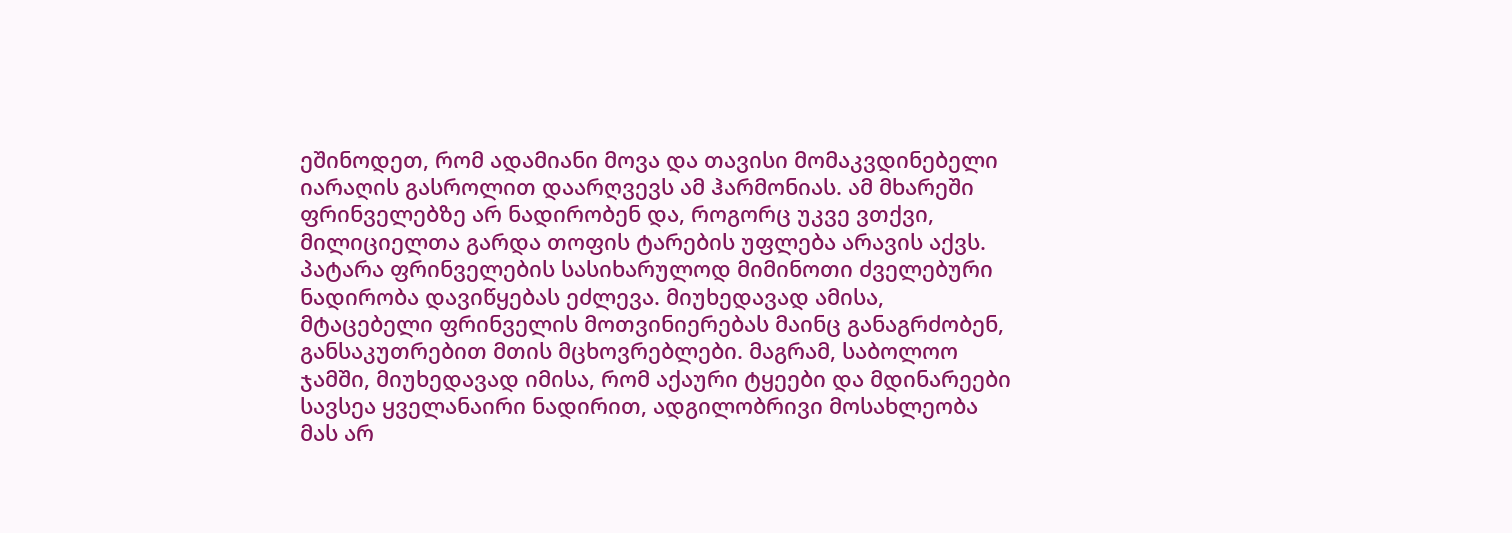ეშინოდეთ, რომ ადამიანი მოვა და თავისი მომაკვდინებელი იარაღის გასროლით დაარღვევს ამ ჰარმონიას. ამ მხარეში ფრინველებზე არ ნადირობენ და, როგორც უკვე ვთქვი, მილიციელთა გარდა თოფის ტარების უფლება არავის აქვს. პატარა ფრინველების სასიხარულოდ მიმინოთი ძველებური ნადირობა დავიწყებას ეძლევა. მიუხედავად ამისა, მტაცებელი ფრინველის მოთვინიერებას მაინც განაგრძობენ, განსაკუთრებით მთის მცხოვრებლები. მაგრამ, საბოლოო ჯამში, მიუხედავად იმისა, რომ აქაური ტყეები და მდინარეები სავსეა ყველანაირი ნადირით, ადგილობრივი მოსახლეობა მას არ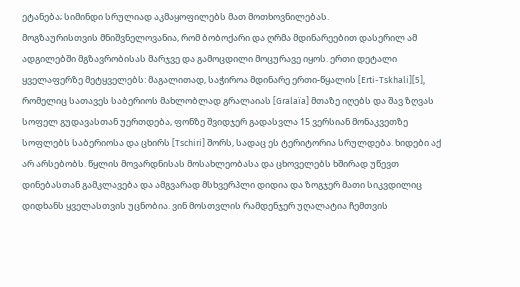ეტანება; სიმინდი სრულიად აკმაყოფილებს მათ მოთხოვნილებას.
მოგზაურისთვის მნიშვნელოვანია, რომ ბობოქარი და ღრმა მდინარეებით დასერილ ამ ადგილებში მგზავრობისას მარჯვე და გამოცდილი მოცურავე იყოს. ერთი დეტალი ყველაფერზე მეტყველებს: მაგალითად, საჭიროა მდინარე ერთი-წყალის [Erti-Tskhali][5], რომელიც სათავეს საბერიოს მახლობლად გრალაიას [Gralaïa] მთაზე იღებს და შავ ზღვას სოფელ გუდავასთან უერთდება, ფონზე შვიდჯერ გადასვლა 15 ვერსიან მონაკვეთზე სოფლებს საბერიოსა და ცხირს [Tschiri] შორს, სადაც ეს ტერიტორია სრულდება. ხიდები აქ არ არსებობს. წყლის მოვარდნისას მოსახლეობასა და ცხოველებს ხშირად უწევთ დინებასთან გამკლავება და ამგვარად მსხვერპლი დიდია და ზოგჯერ მათი სიკვდილიც დიდხანს ყველასთვის უცნობია. ვინ მოსთვლის რამდენჯერ უღალატია ჩემთვის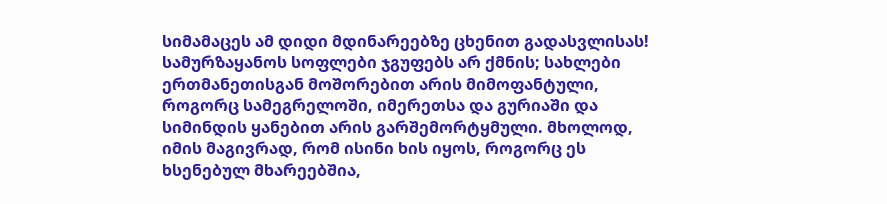სიმამაცეს ამ დიდი მდინარეებზე ცხენით გადასვლისას!
სამურზაყანოს სოფლები ჯგუფებს არ ქმნის; სახლები ერთმანეთისგან მოშორებით არის მიმოფანტული, როგორც სამეგრელოში, იმერეთსა და გურიაში და სიმინდის ყანებით არის გარშემორტყმული. მხოლოდ, იმის მაგივრად, რომ ისინი ხის იყოს, როგორც ეს ხსენებულ მხარეებშია,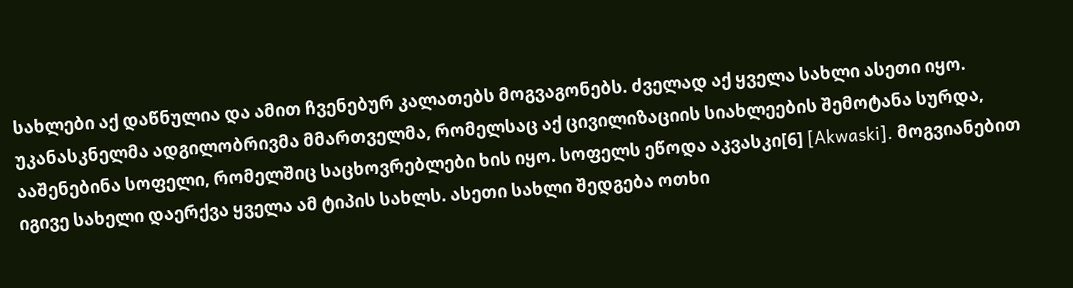სახლები აქ დაწნულია და ამით ჩვენებურ კალათებს მოგვაგონებს. ძველად აქ ყველა სახლი ასეთი იყო. უკანასკნელმა ადგილობრივმა მმართველმა, რომელსაც აქ ცივილიზაციის სიახლეების შემოტანა სურდა, ააშენებინა სოფელი, რომელშიც საცხოვრებლები ხის იყო. სოფელს ეწოდა აკვასკი[6] [Akwaski]. მოგვიანებით იგივე სახელი დაერქვა ყველა ამ ტიპის სახლს. ასეთი სახლი შედგება ოთხი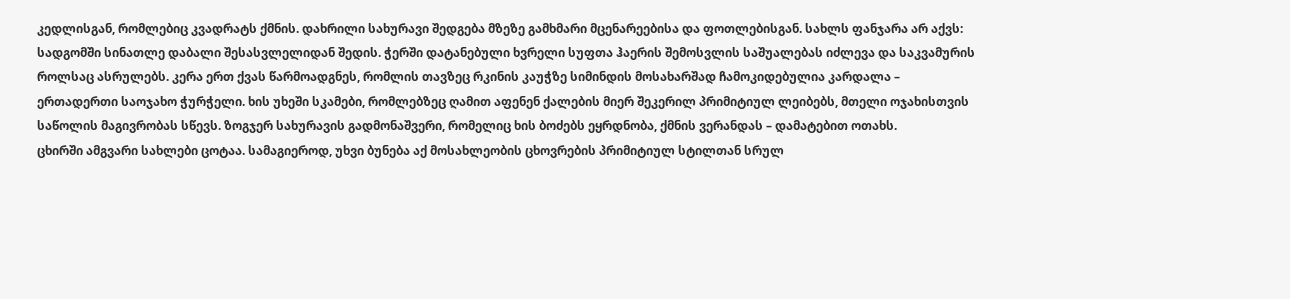კედლისგან, რომლებიც კვადრატს ქმნის. დახრილი სახურავი შედგება მზეზე გამხმარი მცენარეებისა და ფოთლებისგან. სახლს ფანჯარა არ აქვს: სადგომში სინათლე დაბალი შესასვლელიდან შედის. ჭერში დატანებული ხვრელი სუფთა ჰაერის შემოსვლის საშუალებას იძლევა და საკვამურის როლსაც ასრულებს. კერა ერთ ქვას წარმოადგნეს, რომლის თავზეც რკინის კაუჭზე სიმინდის მოსახარშად ჩამოკიდებულია კარდალა – ერთადერთი საოჯახო ჭურჭელი. ხის უხეში სკამები, რომლებზეც ღამით აფენენ ქალების მიერ შეკერილ პრიმიტიულ ლეიბებს, მთელი ოჯახისთვის საწოლის მაგივრობას სწევს. ზოგჯერ სახურავის გადმონაშვერი, რომელიც ხის ბოძებს ეყრდნობა, ქმნის ვერანდას – დამატებით ოთახს.
ცხირში ამგვარი სახლები ცოტაა. სამაგიეროდ, უხვი ბუნება აქ მოსახლეობის ცხოვრების პრიმიტიულ სტილთან სრულ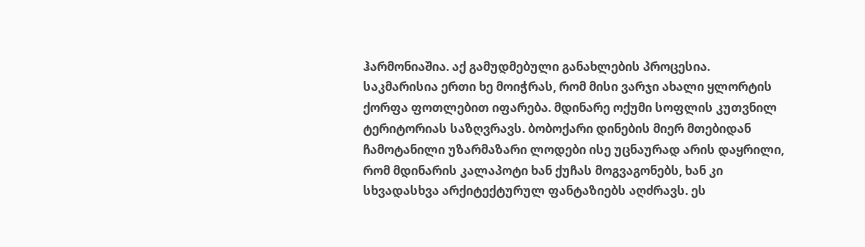ჰარმონიაშია. აქ გამუდმებული განახლების პროცესია. საკმარისია ერთი ხე მოიჭრას, რომ მისი ვარჯი ახალი ყლორტის ქორფა ფოთლებით იფარება. მდინარე ოქუმი სოფლის კუთვნილ ტერიტორიას საზღვრავს. ბობოქარი დინების მიერ მთებიდან ჩამოტანილი უზარმაზარი ლოდები ისე უცნაურად არის დაყრილი, რომ მდინარის კალაპოტი ხან ქუჩას მოგვაგონებს, ხან კი სხვადასხვა არქიტექტურულ ფანტაზიებს აღძრავს. ეს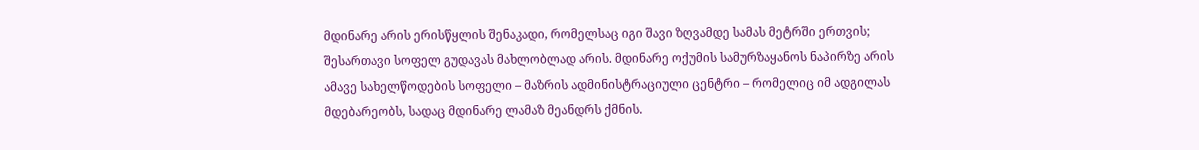მდინარე არის ერისწყლის შენაკადი, რომელსაც იგი შავი ზღვამდე სამას მეტრში ერთვის; შესართავი სოფელ გუდავას მახლობლად არის. მდინარე ოქუმის სამურზაყანოს ნაპირზე არის ამავე სახელწოდების სოფელი – მაზრის ადმინისტრაციული ცენტრი – რომელიც იმ ადგილას მდებარეობს, სადაც მდინარე ლამაზ მეანდრს ქმნის.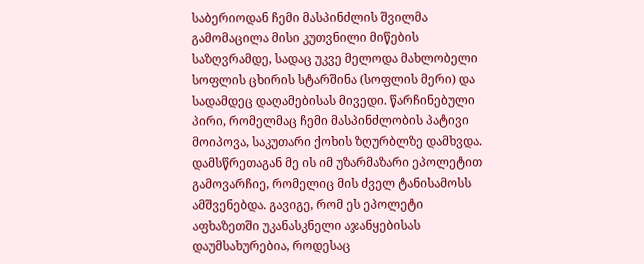საბერიოდან ჩემი მასპინძლის შვილმა გამომაცილა მისი კუთვნილი მიწების საზღვრამდე, სადაც უკვე მელოდა მახლობელი სოფლის ცხირის სტარშინა (სოფლის მერი) და სადამდეც დაღამებისას მივედი. წარჩინებული პირი, რომელმაც ჩემი მასპინძლობის პატივი მოიპოვა, საკუთარი ქოხის ზღურბლზე დამხვდა. დამსწრეთაგან მე ის იმ უზარმაზარი ეპოლეტით გამოვარჩიე, რომელიც მის ძველ ტანისამოსს ამშვენებდა. გავიგე, რომ ეს ეპოლეტი აფხაზეთში უკანასკნელი აჯანყებისას დაუმსახურებია, როდესაც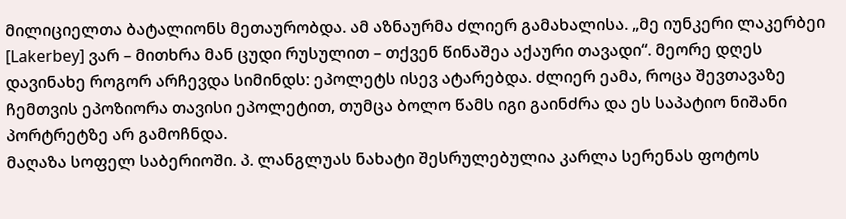მილიციელთა ბატალიონს მეთაურობდა. ამ აზნაურმა ძლიერ გამახალისა. „მე იუნკერი ლაკერბეი [Lakerbey] ვარ – მითხრა მან ცუდი რუსულით – თქვენ წინაშეა აქაური თავადი“. მეორე დღეს დავინახე როგორ არჩევდა სიმინდს: ეპოლეტს ისევ ატარებდა. ძლიერ ეამა, როცა შევთავაზე ჩემთვის ეპოზიორა თავისი ეპოლეტით, თუმცა ბოლო წამს იგი გაინძრა და ეს საპატიო ნიშანი პორტრეტზე არ გამოჩნდა.
მაღაზა სოფელ საბერიოში. პ. ლანგლუას ნახატი შესრულებულია კარლა სერენას ფოტოს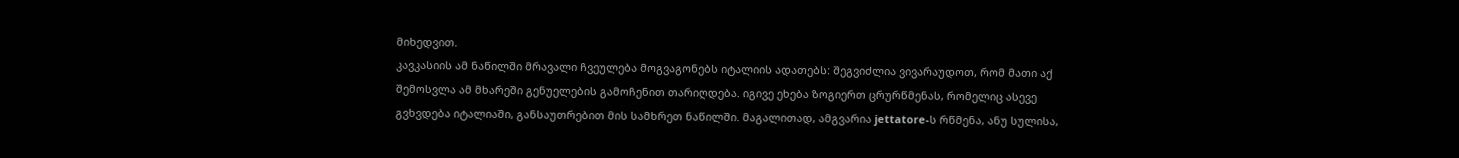მიხედვით.
კავკასიის ამ ნაწილში მრავალი ჩვეულება მოგვაგონებს იტალიის ადათებს: შეგვიძლია ვივარაუდოთ, რომ მათი აქ შემოსვლა ამ მხარეში გენუელების გამოჩენით თარიღდება. იგივე ეხება ზოგიერთ ცრურწმენას, რომელიც ასევე გვხვდება იტალიაში, განსაუთრებით მის სამხრეთ ნაწილში. მაგალითად, ამგვარია jettatore-ს რწმენა, ანუ სულისა,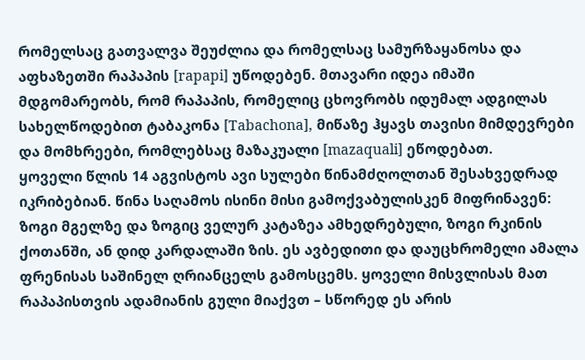რომელსაც გათვალვა შეუძლია და რომელსაც სამურზაყანოსა და აფხაზეთში რაპაპის [rapapi] უწოდებენ. მთავარი იდეა იმაში მდგომარეობს, რომ რაპაპის, რომელიც ცხოვრობს იდუმალ ადგილას სახელწოდებით ტაბაკონა [Tabachona], მიწაზე ჰყავს თავისი მიმდევრები და მომხრეები, რომლებსაც მაზაკუალი [mazaquali] ეწოდებათ.
ყოველი წლის 14 აგვისტოს ავი სულები წინამძღოლთან შესახვედრად იკრიბებიან. წინა საღამოს ისინი მისი გამოქვაბულისკენ მიფრინავენ: ზოგი მგელზე და ზოგიც ველურ კატაზეა ამხედრებული, ზოგი რკინის ქოთანში, ან დიდ კარდალაში ზის. ეს ავბედითი და დაუცხრომელი ამალა ფრენისას საშინელ ღრიანცელს გამოსცემს. ყოველი მისვლისას მათ რაპაპისთვის ადამიანის გული მიაქვთ – სწორედ ეს არის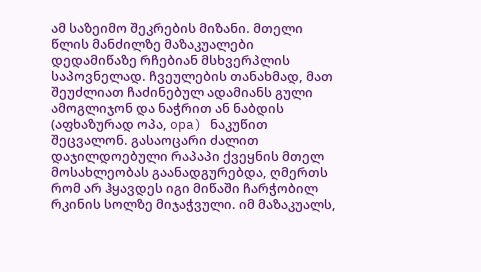ამ საზეიმო შეკრების მიზანი. მთელი წლის მანძილზე მაზაკუალები დედამიწაზე რჩებიან მსხვერპლის საპოვნელად. ჩვეულების თანახმად, მათ შეუძლიათ ჩაძინებულ ადამიანს გული ამოგლიჯონ და ნაჭრით ან ნაბდის (აფხაზურად ოპა, opa) ნაკუწით შეცვალონ. გასაოცარი ძალით დაჯილდოებული რაპაპი ქვეყნის მთელ მოსახლეობას გაანადგურებდა, ღმერთს რომ არ ჰყავდეს იგი მიწაში ჩარჭობილ რკინის სოლზე მიჯაჭვული. იმ მაზაკუალს,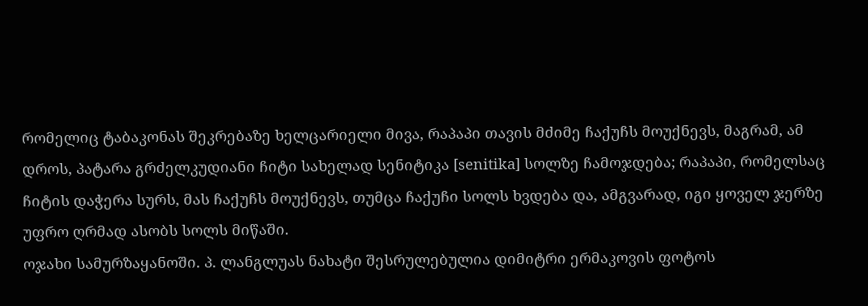რომელიც ტაბაკონას შეკრებაზე ხელცარიელი მივა, რაპაპი თავის მძიმე ჩაქუჩს მოუქნევს, მაგრამ, ამ დროს, პატარა გრძელკუდიანი ჩიტი სახელად სენიტიკა [senitika] სოლზე ჩამოჯდება; რაპაპი, რომელსაც ჩიტის დაჭერა სურს, მას ჩაქუჩს მოუქნევს, თუმცა ჩაქუჩი სოლს ხვდება და, ამგვარად, იგი ყოველ ჯერზე უფრო ღრმად ასობს სოლს მიწაში.
ოჯახი სამურზაყანოში. პ. ლანგლუას ნახატი შესრულებულია დიმიტრი ერმაკოვის ფოტოს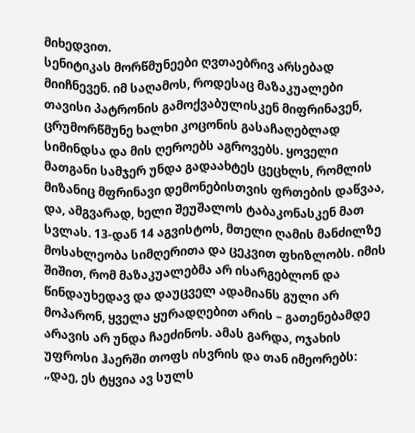მიხედვით.
სენიტიკას მორწმუნეები ღვთაებრივ არსებად მიიჩნევენ. იმ საღამოს, როდესაც მაზაკუალები თავისი პატრონის გამოქვაბულისკენ მიფრინავენ, ცრუმორწმუნე ხალხი კოცონის გასაჩაღებლად სიმინდსა და მის ღეროებს აგროვებს. ყოველი მათგანი სამჯერ უნდა გადაახტეს ცეცხლს, რომლის მიზანიც მფრინავი დემონებისთვის ფრთების დაწვაა, და, ამგვარად, ხელი შეუშალოს ტაბაკონასკენ მათ სვლას. 13-დან 14 აგვისტოს, მთელი ღამის მანძილზე მოსახლეობა სიმღერითა და ცეკვით ფხიზლობს. იმის შიშით, რომ მაზაკუალებმა არ ისარგებლონ და წინდაუხედავ და დაუცველ ადამიანს გული არ მოპარონ, ყველა ყურადღებით არის – გათენებამდე არავის არ უნდა ჩაეძინოს. ამას გარდა, ოჯახის უფროსი ჰაერში თოფს ისვრის და თან იმეორებს: „დაე, ეს ტყვია ავ სულს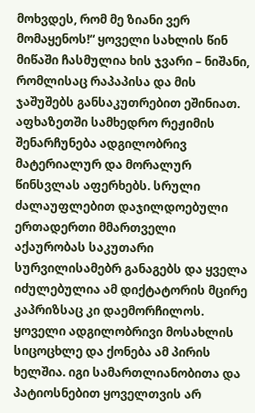მოხვდეს, რომ მე ზიანი ვერ მომაყენოს!“ ყოველი სახლის წინ მიწაში ჩასმულია ხის ჯვარი – ნიშანი, რომლისაც რაპაპისა და მის ჯაშუშებს განსაკუთრებით ეშინიათ.
აფხაზეთში სამხედრო რეჟიმის შენარჩუნება ადგილობრივ მატერიალურ და მორალურ წინსვლას აფერხებს. სრული ძალაუფლებით დაჯილდოებული ერთადერთი მმართველი აქაურობას საკუთარი სურვილისამებრ განაგებს და ყველა იძულებულია ამ დიქტატორის მცირე კაპრიზსაც კი დაემორჩილოს. ყოველი ადგილობრივი მოსახლის სიცოცხლე და ქონება ამ პირის ხელშია. იგი სამართლიანობითა და პატიოსნებით ყოველთვის არ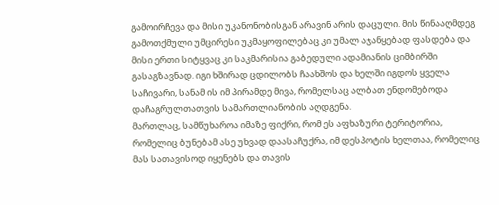გამოირჩევა და მისი უკანონობისგან არავინ არის დაცული. მის წინააღმდეგ გამოთქმული უმცირესი უკმაყოფილებაც კი უმალ აჯანყებად ფასდება და მისი ერთი სიტყვაც კი საკმარისია გაბედული ადამიანის ციმბირში გასაგზავნად. იგი ხშირად ცდილობს ჩაახშოს და ხელში იგდოს ყველა საჩივარი, სანამ ის იმ პირამდე მივა, რომელსაც ალბათ ენდომებოდა დაჩაგრულთათვის სამართლიანობის აღდგენა.
მართლაც, სამწუხაროა იმაზე ფიქრი, რომ ეს აფხაზური ტერიტორია, რომელიც ბუნებამ ასე უხვად დაასაჩუქრა, იმ დესპოტის ხელთაა, რომელიც მას სათავისოდ იყენებს და თავის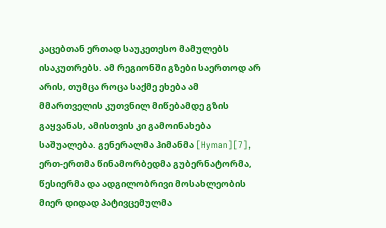კაცებთან ერთად საუკეთესო მამულებს ისაკუთრებს. ამ რეგიონში გზები საერთოდ არ არის, თუმცა როცა საქმე ეხება ამ მმართველის კუთვნილ მიწებამდე გზის გაყვანას, ამისთვის კი გამოინახება საშუალება. გენერალმა ჰიმანმა [Hyman][7], ერთ-ერთმა წინამორბედმა გუბერნატორმა, წესიერმა და ადგილობრივი მოსახლეობის მიერ დიდად პატივცემულმა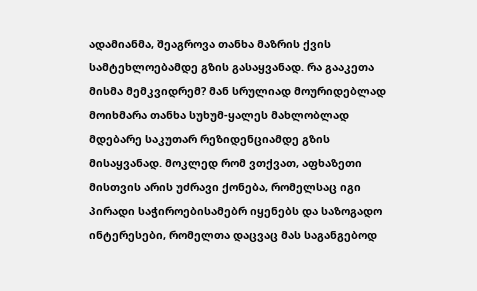ადამიანმა, შეაგროვა თანხა მაზრის ქვის სამტეხლოებამდე გზის გასაყვანად. რა გააკეთა მისმა მემკვიდრემ? მან სრულიად მოურიდებლად მოიხმარა თანხა სუხუმ-ყალეს მახლობლად მდებარე საკუთარ რეზიდენციამდე გზის მისაყვანად. მოკლედ რომ ვთქვათ, აფხაზეთი მისთვის არის უძრავი ქონება, რომელსაც იგი პირადი საჭიროებისამებრ იყენებს და საზოგადო ინტერესები, რომელთა დაცვაც მას საგანგებოდ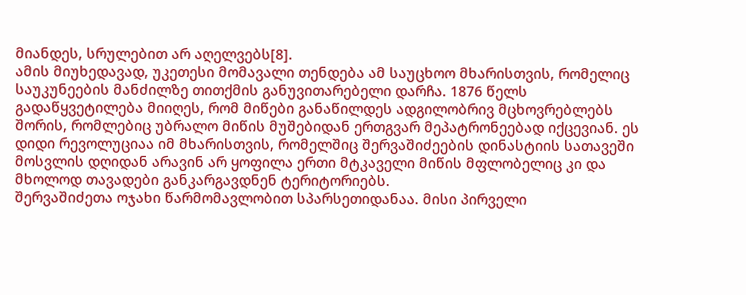მიანდეს, სრულებით არ აღელვებს[8].
ამის მიუხედავად, უკეთესი მომავალი თენდება ამ საუცხოო მხარისთვის, რომელიც საუკუნეების მანძილზე თითქმის განუვითარებელი დარჩა. 1876 წელს გადაწყვეტილება მიიღეს, რომ მიწები განაწილდეს ადგილობრივ მცხოვრებლებს შორის, რომლებიც უბრალო მიწის მუშებიდან ერთგვარ მეპატრონეებად იქცევიან. ეს დიდი რევოლუციაა იმ მხარისთვის, რომელშიც შერვაშიძეების დინასტიის სათავეში მოსვლის დღიდან არავინ არ ყოფილა ერთი მტკაველი მიწის მფლობელიც კი და მხოლოდ თავადები განკარგავდნენ ტერიტორიებს.
შერვაშიძეთა ოჯახი წარმომავლობით სპარსეთიდანაა. მისი პირველი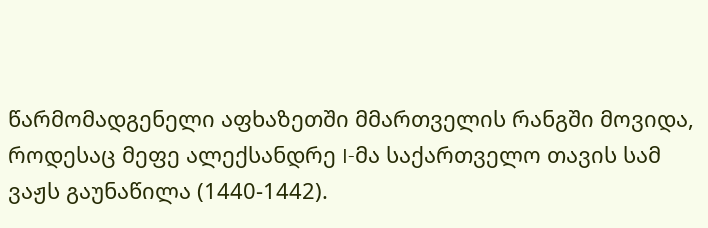წარმომადგენელი აფხაზეთში მმართველის რანგში მოვიდა, როდესაც მეფე ალექსანდრე I-მა საქართველო თავის სამ ვაჟს გაუნაწილა (1440-1442).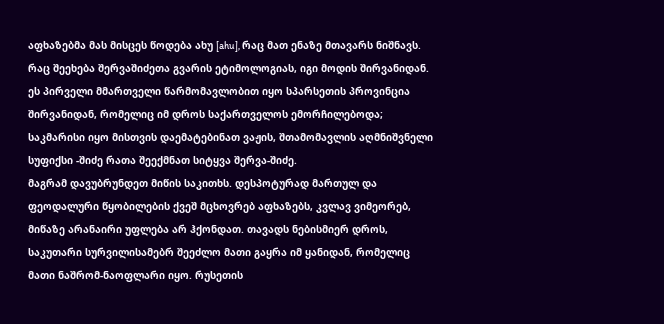აფხაზებმა მას მისცეს წოდება ახუ [ahu], რაც მათ ენაზე მთავარს ნიშნავს. რაც შეეხება შერვაშიძეთა გვარის ეტიმოლოგიას, იგი მოდის შირვანიდან. ეს პირველი მმართველი წარმომავლობით იყო სპარსეთის პროვინცია შირვანიდან, რომელიც იმ დროს საქართველოს ემორჩილებოდა; საკმარისი იყო მისთვის დაემატებინათ ვაჟის, შთამომავლის აღმნიშვნელი სუფიქსი -შიძე რათა შეექმნათ სიტყვა შერვა-შიძე.
მაგრამ დავუბრუნდეთ მიწის საკითხს. დესპოტურად მართულ და ფეოდალური წყობილების ქვეშ მცხოვრებ აფხაზებს, კვლავ ვიმეორებ, მიწაზე არანაირი უფლება არ ჰქონდათ. თავადს ნებისმიერ დროს, საკუთარი სურვილისამებრ შეეძლო მათი გაყრა იმ ყანიდან, რომელიც მათი ნაშრომ-ნაოფლარი იყო. რუსეთის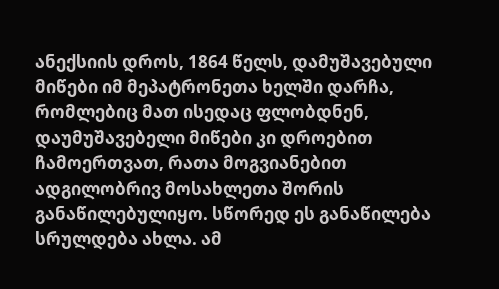ანექსიის დროს, 1864 წელს, დამუშავებული მიწები იმ მეპატრონეთა ხელში დარჩა, რომლებიც მათ ისედაც ფლობდნენ, დაუმუშავებელი მიწები კი დროებით ჩამოერთვათ, რათა მოგვიანებით ადგილობრივ მოსახლეთა შორის განაწილებულიყო. სწორედ ეს განაწილება სრულდება ახლა. ამ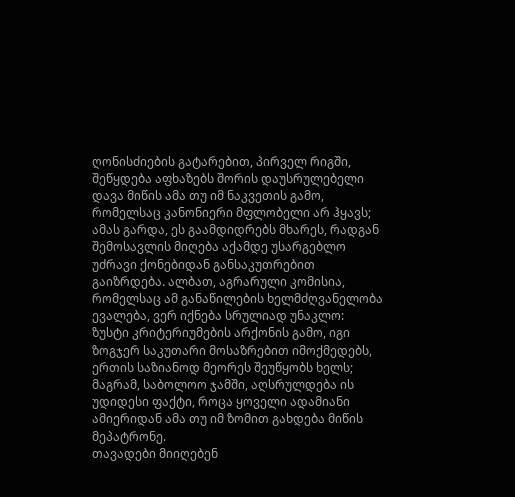ღონისძიების გატარებით, პირველ რიგში, შეწყდება აფხაზებს შორის დაუსრულებელი დავა მიწის ამა თუ იმ ნაკვეთის გამო, რომელსაც კანონიერი მფლობელი არ ჰყავს; ამას გარდა, ეს გაამდიდრებს მხარეს, რადგან შემოსავლის მიღება აქამდე უსარგებლო უძრავი ქონებიდან განსაკუთრებით გაიზრდება. ალბათ, აგრარული კომისია, რომელსაც ამ განაწილების ხელმძღვანელობა ევალება, ვერ იქნება სრულიად უნაკლო: ზუსტი კრიტერიუმების არქონის გამო, იგი ზოგჯერ საკუთარი მოსაზრებით იმოქმედებს, ერთის საზიანოდ მეორეს შეუწყობს ხელს; მაგრამ, საბოლოო ჯამში, აღსრულდება ის უდიდესი ფაქტი, როცა ყოველი ადამიანი ამიერიდან ამა თუ იმ ზომით გახდება მიწის მეპატრონე.
თავადები მიიღებენ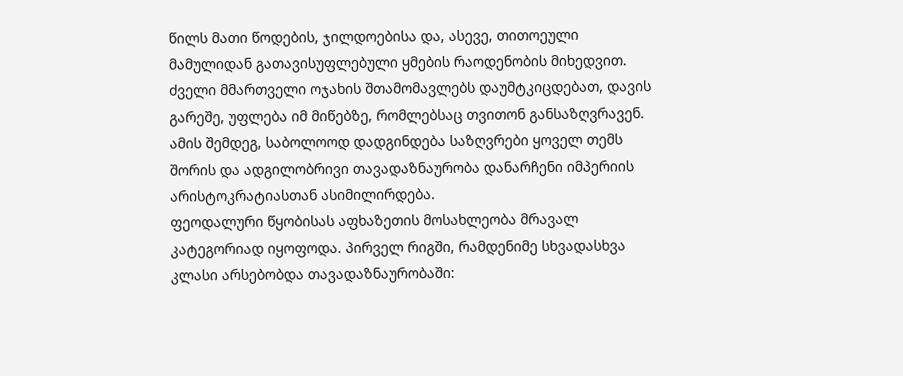წილს მათი წოდების, ჯილდოებისა და, ასევე, თითოეული მამულიდან გათავისუფლებული ყმების რაოდენობის მიხედვით. ძველი მმართველი ოჯახის შთამომავლებს დაუმტკიცდებათ, დავის გარეშე, უფლება იმ მიწებზე, რომლებსაც თვითონ განსაზღვრავენ. ამის შემდეგ, საბოლოოდ დადგინდება საზღვრები ყოველ თემს შორის და ადგილობრივი თავადაზნაურობა დანარჩენი იმპერიის არისტოკრატიასთან ასიმილირდება.
ფეოდალური წყობისას აფხაზეთის მოსახლეობა მრავალ კატეგორიად იყოფოდა. პირველ რიგში, რამდენიმე სხვადასხვა კლასი არსებობდა თავადაზნაურობაში: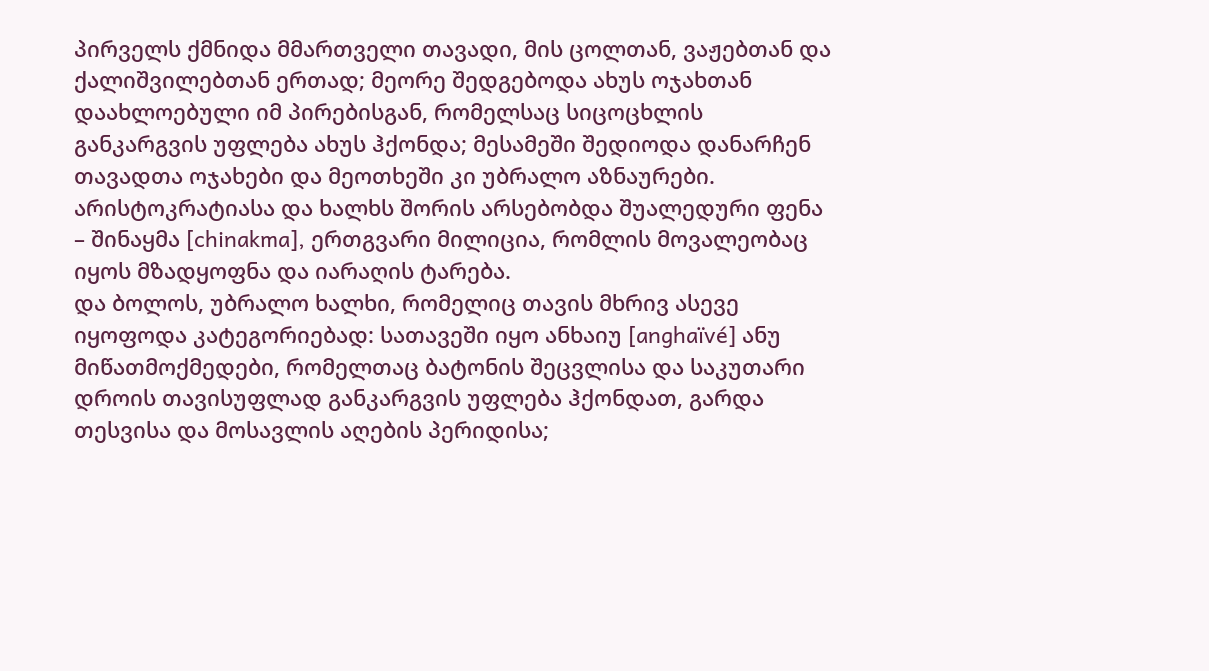პირველს ქმნიდა მმართველი თავადი, მის ცოლთან, ვაჟებთან და ქალიშვილებთან ერთად; მეორე შედგებოდა ახუს ოჯახთან დაახლოებული იმ პირებისგან, რომელსაც სიცოცხლის განკარგვის უფლება ახუს ჰქონდა; მესამეში შედიოდა დანარჩენ თავადთა ოჯახები და მეოთხეში კი უბრალო აზნაურები. არისტოკრატიასა და ხალხს შორის არსებობდა შუალედური ფენა – შინაყმა [chinakma], ერთგვარი მილიცია, რომლის მოვალეობაც იყოს მზადყოფნა და იარაღის ტარება.
და ბოლოს, უბრალო ხალხი, რომელიც თავის მხრივ ასევე იყოფოდა კატეგორიებად: სათავეში იყო ანხაიუ [anghaïvé] ანუ მიწათმოქმედები, რომელთაც ბატონის შეცვლისა და საკუთარი დროის თავისუფლად განკარგვის უფლება ჰქონდათ, გარდა თესვისა და მოსავლის აღების პერიდისა;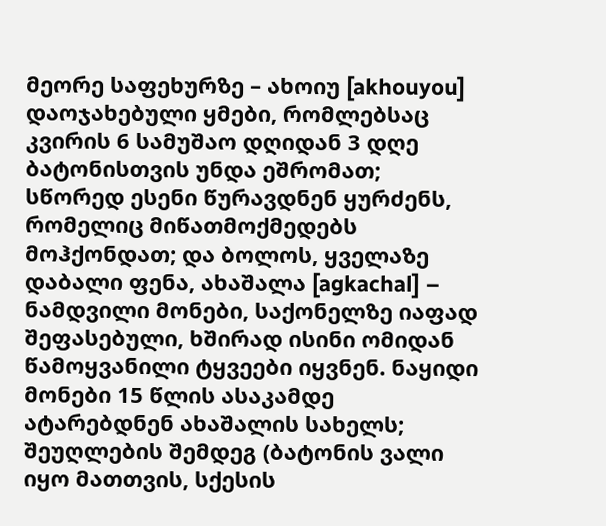მეორე საფეხურზე – ახოიუ [akhouyou] დაოჯახებული ყმები, რომლებსაც კვირის 6 სამუშაო დღიდან 3 დღე ბატონისთვის უნდა ეშრომათ; სწორედ ესენი წურავდნენ ყურძენს, რომელიც მიწათმოქმედებს მოჰქონდათ; და ბოლოს, ყველაზე დაბალი ფენა, ახაშალა [agkachal] – ნამდვილი მონები, საქონელზე იაფად შეფასებული, ხშირად ისინი ომიდან წამოყვანილი ტყვეები იყვნენ. ნაყიდი მონები 15 წლის ასაკამდე ატარებდნენ ახაშალის სახელს; შეუღლების შემდეგ (ბატონის ვალი იყო მათთვის, სქესის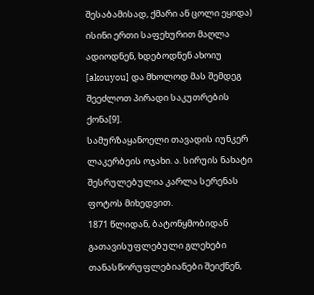შესაბამისად, ქმარი ან ცოლი ეყიდა) ისინი ერთი საფეხურით მაღლა ადიოდნენ, ხდებოდნენ ახოიუ [akouyou] და მხოლოდ მას შემდეგ შეეძლოთ პირადი საკუთრების ქონა[9].
სამურზაყანოელი თავადის იუნკერ ლაკერბეის ოჯახი. ა. სირუის ნახატი შესრულებულია კარლა სერენას ფოტოს მიხედვით.
1871 წლიდან, ბატონყმობიდან გათავისუფლებული გლეხები თანასწორუფლებიანები შეიქნენ,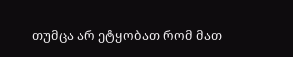თუმცა არ ეტყობათ რომ მათ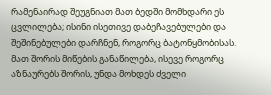რამენაირად შეუგნიათ მათ ბედში მომხდარი ეს ცვლილება; ისინი ისეთივე დაბეჩავებულები და შეშინებულები დარჩნენ, როგორც ბატონყმობისას. მათ შორის მიწების განაწილება, ისევე როგორც აზნაურებს შორის, უნდა მოხდეს ძველი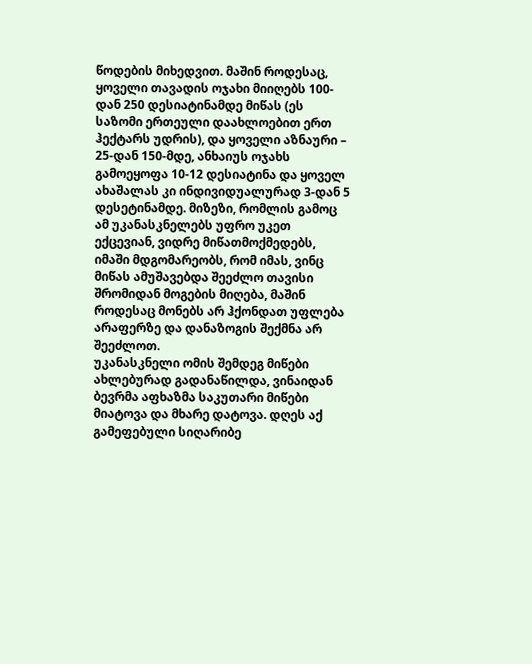წოდების მიხედვით. მაშინ როდესაც, ყოველი თავადის ოჯახი მიიღებს 100-დან 250 დესიატინამდე მიწას (ეს საზომი ერთეული დაახლოებით ერთ ჰექტარს უდრის), და ყოველი აზნაური – 25-დან 150-მდე, ანხაიუს ოჯახს გამოეყოფა 10-12 დესიატინა და ყოველ ახაშალას კი ინდივიდუალურად 3-დან 5 დესეტინამდე. მიზეზი, რომლის გამოც ამ უკანასკნელებს უფრო უკეთ ექცევიან, ვიდრე მიწათმოქმედებს, იმაში მდგომარეობს, რომ იმას, ვინც მიწას ამუშავებდა შეეძლო თავისი შრომიდან მოგების მიღება, მაშინ როდესაც მონებს არ ჰქონდათ უფლება არაფერზე და დანაზოგის შექმნა არ შეეძლოთ.
უკანასკნელი ომის შემდეგ მიწები ახლებურად გადანაწილდა, ვინაიდან ბევრმა აფხაზმა საკუთარი მიწები მიატოვა და მხარე დატოვა. დღეს აქ გამეფებული სიღარიბე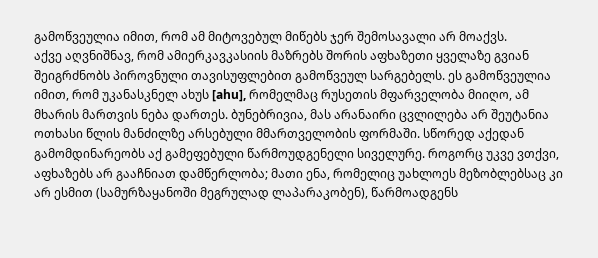გამოწვეულია იმით, რომ ამ მიტოვებულ მიწებს ჯერ შემოსავალი არ მოაქვს.
აქვე აღვნიშნავ, რომ ამიერკავკასიის მაზრებს შორის აფხაზეთი ყველაზე გვიან შეიგრძნობს პიროვნული თავისუფლებით გამოწვეულ სარგებელს. ეს გამოწვეულია იმით, რომ უკანასკნელ ახუს [ahu], რომელმაც რუსეთის მფარველობა მიიღო, ამ მხარის მართვის ნება დართეს. ბუნებრივია, მას არანაირი ცვლილება არ შეუტანია ოთხასი წლის მანძილზე არსებული მმართველობის ფორმაში. სწორედ აქედან გამომდინარეობს აქ გამეფებული წარმოუდგენელი სიველურე. როგორც უკვე ვთქვი, აფხაზებს არ გააჩნიათ დამწერლობა; მათი ენა, რომელიც უახლოეს მეზობლებსაც კი არ ესმით (სამურზაყანოში მეგრულად ლაპარაკობენ), წარმოადგენს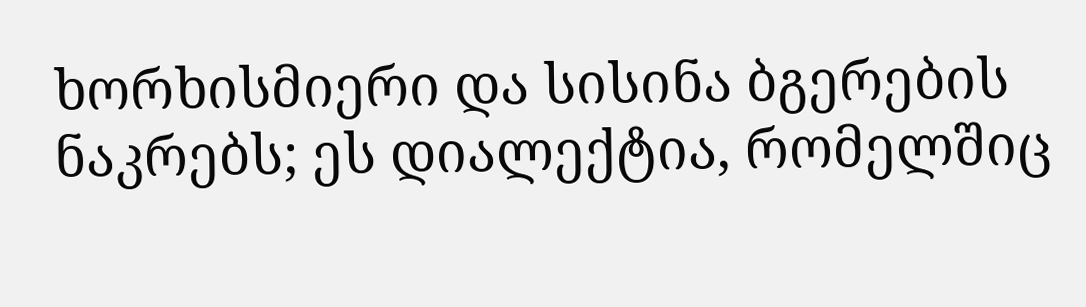ხორხისმიერი და სისინა ბგერების ნაკრებს; ეს დიალექტია, რომელშიც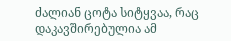ძალიან ცოტა სიტყვაა, რაც დაკავშირებულია ამ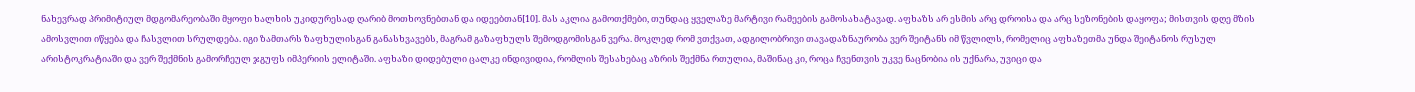ნახევრად პრიმიტიულ მდგომარეობაში მყოფი ხალხის უკიდურესად ღარიბ მოთხოვნებთან და იდეებთან[10]. მას აკლია გამოთქმები, თუნდაც ყველაზე მარტივი რამეების გამოსახატავად. აფხაზს არ ესმის არც დროისა და არც სეზონების დაყოფა; მისთვის დღე მზის ამოსვლით იწყება და ჩასვლით სრულდება. იგი ზამთარს ზაფხულისგან განასხვავებს, მაგრამ გაზაფხულს შემოდგომისგან ვერა. მოკლედ რომ ვთქვათ, ადგილობრივი თავადაზნაურობა ვერ შეიტანს იმ წვლილს, რომელიც აფხაზეთმა უნდა შეიტანოს რუსულ არისტოკრატიაში და ვერ შექმნის გამორჩეულ ჯგუფს იმპერიის ელიტაში. აფხაზი დიდებული ცალკე ინდივიდია, რომლის შესახებაც აზრის შექმნა რთულია, მაშინაც კი, როცა ჩვენთვის უკვე ნაცნობია ის უქნარა, უვიცი და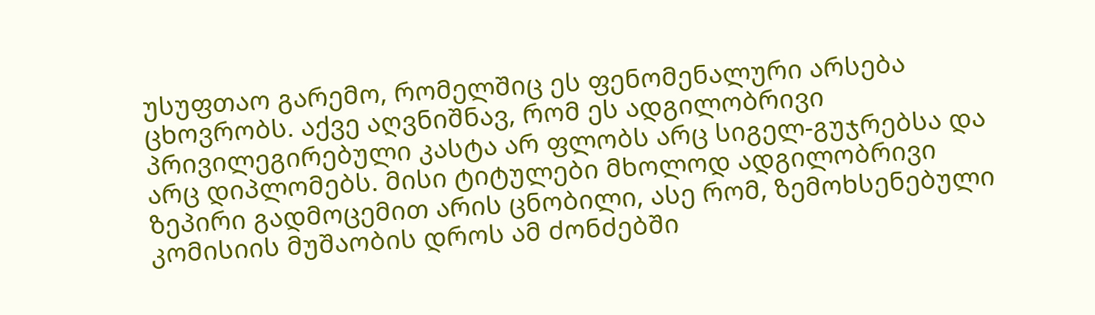უსუფთაო გარემო, რომელშიც ეს ფენომენალური არსება ცხოვრობს. აქვე აღვნიშნავ, რომ ეს ადგილობრივი პრივილეგირებული კასტა არ ფლობს არც სიგელ-გუჯრებსა და არც დიპლომებს. მისი ტიტულები მხოლოდ ადგილობრივი ზეპირი გადმოცემით არის ცნობილი, ასე რომ, ზემოხსენებული კომისიის მუშაობის დროს ამ ძონძებში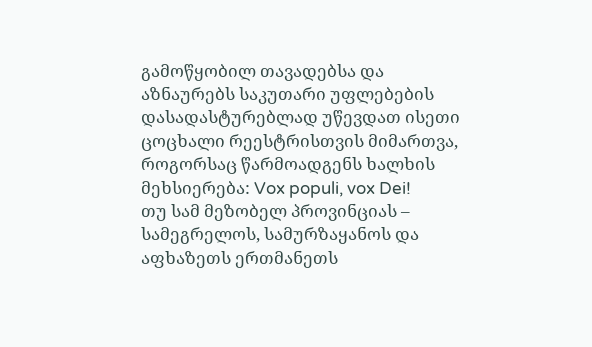გამოწყობილ თავადებსა და აზნაურებს საკუთარი უფლებების დასადასტურებლად უწევდათ ისეთი ცოცხალი რეესტრისთვის მიმართვა, როგორსაც წარმოადგენს ხალხის მეხსიერება: Vox populi, vox Dei!
თუ სამ მეზობელ პროვინციას – სამეგრელოს, სამურზაყანოს და აფხაზეთს ერთმანეთს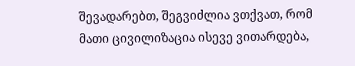შევადარებთ, შეგვიძლია ვთქვათ, რომ მათი ცივილიზაცია ისევე ვითარდება,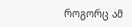როგორც ამ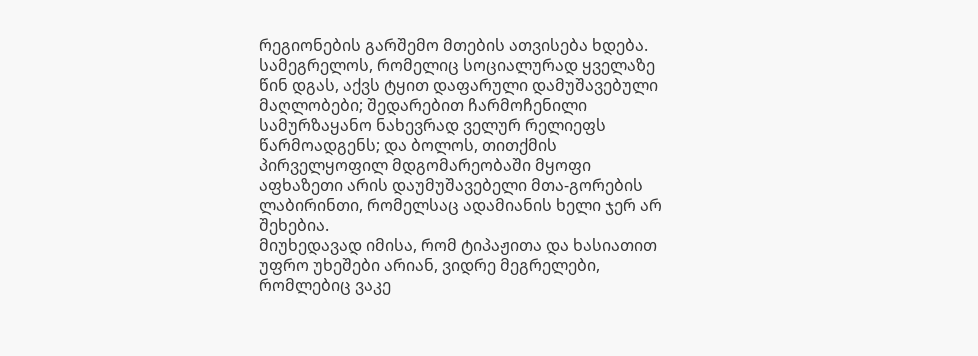რეგიონების გარშემო მთების ათვისება ხდება. სამეგრელოს, რომელიც სოციალურად ყველაზე წინ დგას, აქვს ტყით დაფარული დამუშავებული მაღლობები; შედარებით ჩარმოჩენილი სამურზაყანო ნახევრად ველურ რელიეფს წარმოადგენს; და ბოლოს, თითქმის პირველყოფილ მდგომარეობაში მყოფი აფხაზეთი არის დაუმუშავებელი მთა-გორების ლაბირინთი, რომელსაც ადამიანის ხელი ჯერ არ შეხებია.
მიუხედავად იმისა, რომ ტიპაჟითა და ხასიათით უფრო უხეშები არიან, ვიდრე მეგრელები, რომლებიც ვაკე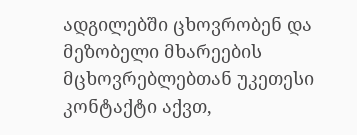ადგილებში ცხოვრობენ და მეზობელი მხარეების მცხოვრებლებთან უკეთესი კონტაქტი აქვთ,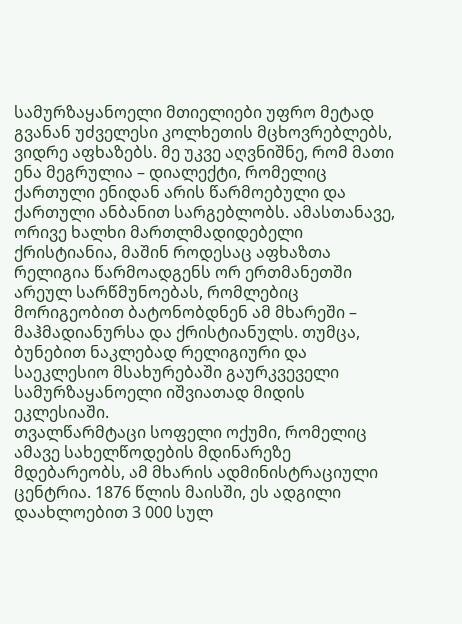სამურზაყანოელი მთიელიები უფრო მეტად გვანან უძველესი კოლხეთის მცხოვრებლებს, ვიდრე აფხაზებს. მე უკვე აღვნიშნე, რომ მათი ენა მეგრულია – დიალექტი, რომელიც ქართული ენიდან არის წარმოებული და ქართული ანბანით სარგებლობს. ამასთანავე, ორივე ხალხი მართლმადიდებელი ქრისტიანია, მაშინ როდესაც აფხაზთა რელიგია წარმოადგენს ორ ერთმანეთში არეულ სარწმუნოებას, რომლებიც მორიგეობით ბატონობდნენ ამ მხარეში – მაჰმადიანურსა და ქრისტიანულს. თუმცა, ბუნებით ნაკლებად რელიგიური და საეკლესიო მსახურებაში გაურკვეველი სამურზაყანოელი იშვიათად მიდის ეკლესიაში.
თვალწარმტაცი სოფელი ოქუმი, რომელიც ამავე სახელწოდების მდინარეზე მდებარეობს, ამ მხარის ადმინისტრაციული ცენტრია. 1876 წლის მაისში, ეს ადგილი დაახლოებით 3 000 სულ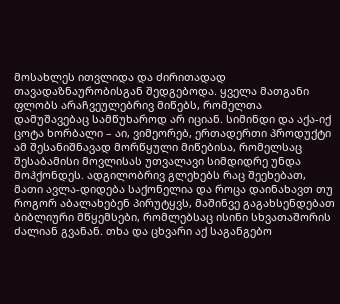მოსახლეს ითვლიდა და ძირითადად თავადაზნაურობისგან შედგებოდა. ყველა მათგანი ფლობს არაჩვეულებრივ მიწებს, რომელთა დამუშავებაც სამწუხაროდ არ იციან. სიმინდი და აქა-იქ ცოტა ხორბალი – აი, ვიმეორებ, ერთადერთი პროდუქტი ამ შესანიშნავად მორწყული მიწებისა, რომელსაც შესაბამისი მოვლისას უთვალავი სიმდიდრე უნდა მოჰქონდეს. ადგილობრივ გლეხებს რაც შეეხებათ, მათი ავლა-დიდება საქონელია და როცა დაინახავთ თუ როგორ აბალახებენ პირუტყვს, მაშინვე გაგახსენდებათ ბიბლიური მწყემსები, რომლებსაც ისინი სხვათაშორის ძალიან გვანან. თხა და ცხვარი აქ საგანგებო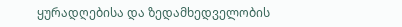ყურადღებისა და ზედამხედველობის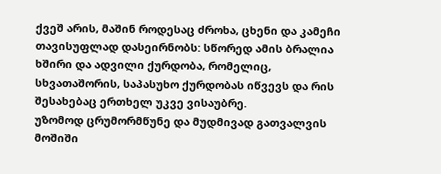ქვეშ არის, მაშინ როდესაც ძროხა, ცხენი და კამეჩი თავისუფლად დასეირნობს: სწორედ ამის ბრალია ხშირი და ადვილი ქურდობა, რომელიც, სხვათაშორის, საპასუხო ქურდობას იწვევს და რის შესახებაც ერთხელ უკვე ვისაუბრე.
უზომოდ ცრუმორმწუნე და მუდმივად გათვალვის მოშიში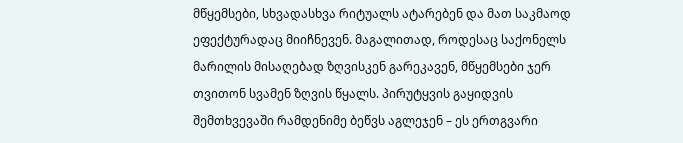მწყემსები, სხვადასხვა რიტუალს ატარებენ და მათ საკმაოდ ეფექტურადაც მიიჩნევენ. მაგალითად, როდესაც საქონელს მარილის მისაღებად ზღვისკენ გარეკავენ, მწყემსები ჯერ თვითონ სვამენ ზღვის წყალს. პირუტყვის გაყიდვის შემთხვევაში რამდენიმე ბეწვს აგლეჯენ – ეს ერთგვარი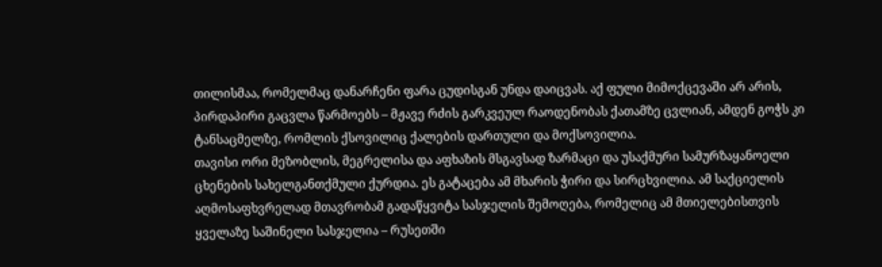თილისმაა, რომელმაც დანარჩენი ფარა ცუდისგან უნდა დაიცვას. აქ ფული მიმოქცევაში არ არის, პირდაპირი გაცვლა წარმოებს – მჟავე რძის გარკვეულ რაოდენობას ქათამზე ცვლიან, ამდენ გოჭს კი ტანსაცმელზე, რომლის ქსოვილიც ქალების დართული და მოქსოვილია.
თავისი ორი მეზობლის, მეგრელისა და აფხაზის მსგავსად ზარმაცი და უსაქმური სამურზაყანოელი ცხენების სახელგანთქმული ქურდია. ეს გატაცება ამ მხარის ჭირი და სირცხვილია. ამ საქციელის აღმოსაფხვრელად მთავრობამ გადაწყვიტა სასჯელის შემოღება, რომელიც ამ მთიელებისთვის ყველაზე საშინელი სასჯელია – რუსეთში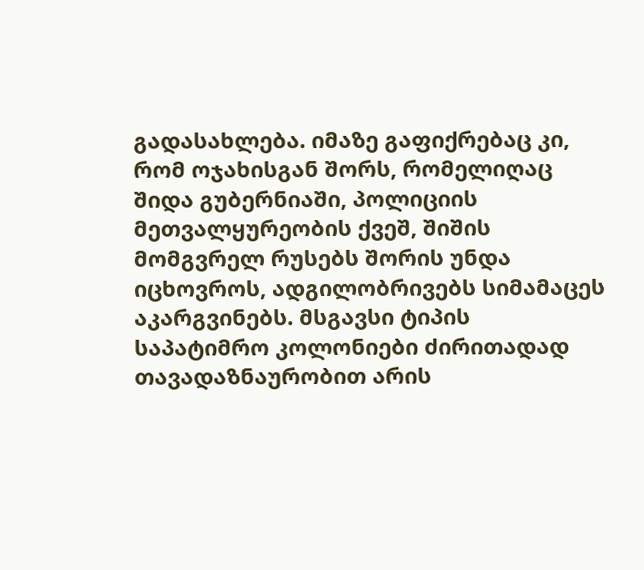გადასახლება. იმაზე გაფიქრებაც კი, რომ ოჯახისგან შორს, რომელიღაც შიდა გუბერნიაში, პოლიციის მეთვალყურეობის ქვეშ, შიშის მომგვრელ რუსებს შორის უნდა იცხოვროს, ადგილობრივებს სიმამაცეს აკარგვინებს. მსგავსი ტიპის საპატიმრო კოლონიები ძირითადად თავადაზნაურობით არის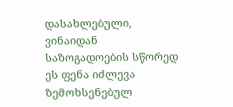დასახლებული, ვინაიდან საზოგადოების სწორედ ეს ფენა იძლევა ზემოხსენებულ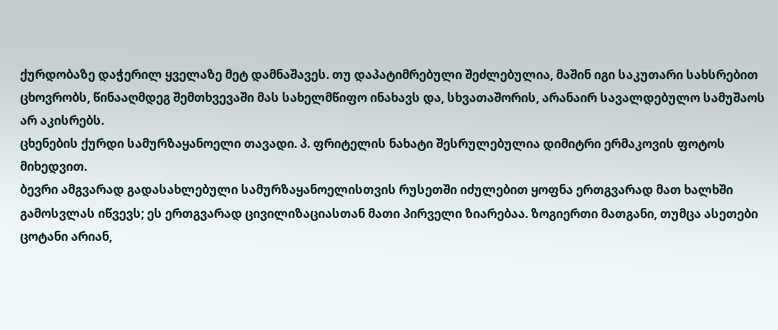ქურდობაზე დაჭერილ ყველაზე მეტ დამნაშავეს. თუ დაპატიმრებული შეძლებულია, მაშინ იგი საკუთარი სახსრებით ცხოვრობს, წინააღმდეგ შემთხვევაში მას სახელმწიფო ინახავს და, სხვათაშორის, არანაირ სავალდებულო სამუშაოს არ აკისრებს.
ცხენების ქურდი სამურზაყანოელი თავადი. პ. ფრიტელის ნახატი შესრულებულია დიმიტრი ერმაკოვის ფოტოს მიხედვით.
ბევრი ამგვარად გადასახლებული სამურზაყანოელისთვის რუსეთში იძულებით ყოფნა ერთგვარად მათ ხალხში გამოსვლას იწვევს; ეს ერთგვარად ცივილიზაციასთან მათი პირველი ზიარებაა. ზოგიერთი მათგანი, თუმცა ასეთები ცოტანი არიან,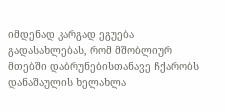იმდენად კარგად ეგუება გადასახლებას, რომ მშობლიურ მთებში დაბრუნებისთანავე ჩქარობს დანაშაულის ხელახლა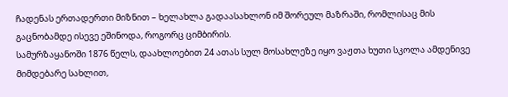ჩადენას ერთადერთი მიზნით – ხელახლა გადაასახლონ იმ შორეულ მაზრაში, რომლისაც მის გაცნობამდე ისევე ეშინოდა, როგორც ციმბირის.
სამურზაყანოში 1876 წელს, დაახლოებით 24 ათას სულ მოსახლეზე იყო ვაჟთა ხუთი სკოლა ამდენივე მიმდებარე სახლით,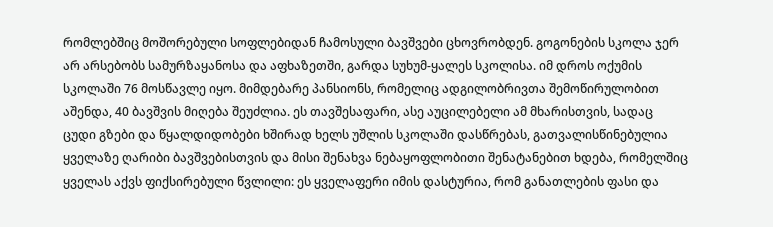რომლებშიც მოშორებული სოფლებიდან ჩამოსული ბავშვები ცხოვრობდენ. გოგონების სკოლა ჯერ არ არსებობს სამურზაყანოსა და აფხაზეთში, გარდა სუხუმ-ყალეს სკოლისა. იმ დროს ოქუმის სკოლაში 76 მოსწავლე იყო. მიმდებარე პანსიონს, რომელიც ადგილობრივთა შემოწირულობით აშენდა, 40 ბავშვის მიღება შეუძლია. ეს თავშესაფარი, ასე აუცილებელი ამ მხარისთვის, სადაც ცუდი გზები და წყალდიდობები ხშირად ხელს უშლის სკოლაში დასწრებას, გათვალისწინებულია ყველაზე ღარიბი ბავშვებისთვის და მისი შენახვა ნებაყოფლობითი შენატანებით ხდება, რომელშიც ყველას აქვს ფიქსირებული წვლილი: ეს ყველაფერი იმის დასტურია, რომ განათლების ფასი და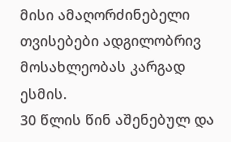მისი ამაღორძინებელი თვისებები ადგილობრივ მოსახლეობას კარგად ესმის.
30 წლის წინ აშენებულ და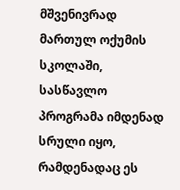მშვენივრად მართულ ოქუმის სკოლაში, სასწავლო პროგრამა იმდენად სრული იყო, რამდენადაც ეს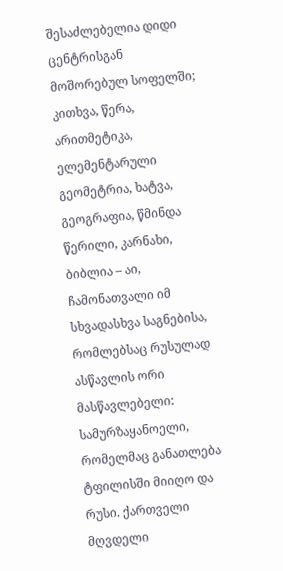შესაძლებელია დიდი ცენტრისგან მოშორებულ სოფელში; კითხვა, წერა, არითმეტიკა, ელემენტარული გეომეტრია, ხატვა, გეოგრაფია, წმინდა წერილი, კარნახი, ბიბლია – აი, ჩამონათვალი იმ სხვადასხვა საგნებისა, რომლებსაც რუსულად ასწავლის ორი მასწავლებელი: სამურზაყანოელი, რომელმაც განათლება ტფილისში მიიღო და რუსი. ქართველი მღვდელი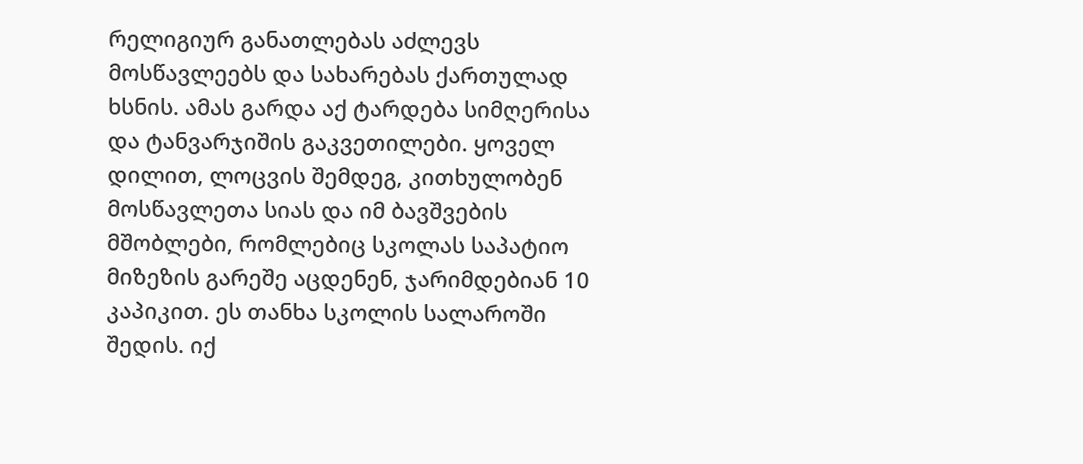რელიგიურ განათლებას აძლევს მოსწავლეებს და სახარებას ქართულად ხსნის. ამას გარდა აქ ტარდება სიმღერისა და ტანვარჯიშის გაკვეთილები. ყოველ დილით, ლოცვის შემდეგ, კითხულობენ მოსწავლეთა სიას და იმ ბავშვების მშობლები, რომლებიც სკოლას საპატიო მიზეზის გარეშე აცდენენ, ჯარიმდებიან 10 კაპიკით. ეს თანხა სკოლის სალაროში შედის. იქ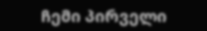ჩემი პირველი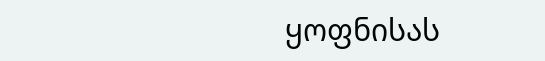ყოფნისას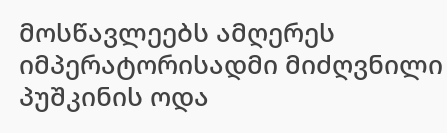მოსწავლეებს ამღერეს იმპერატორისადმი მიძღვნილი პუშკინის ოდა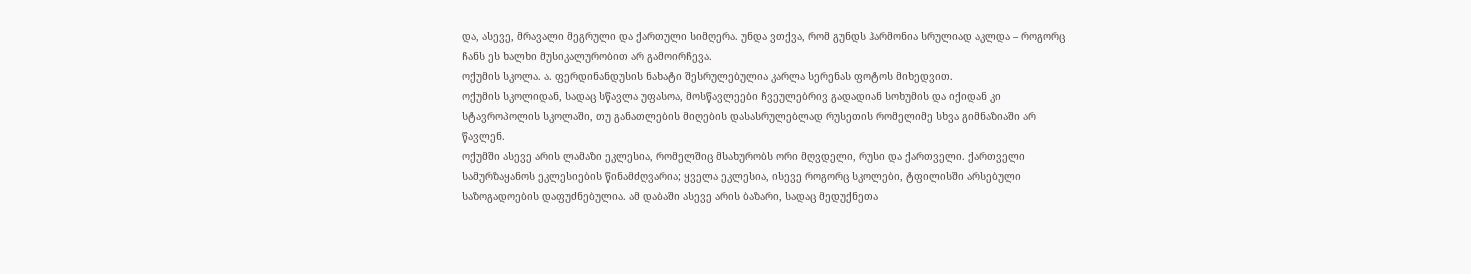და, ასევე, მრავალი მეგრული და ქართული სიმღერა. უნდა ვთქვა, რომ გუნდს ჰარმონია სრულიად აკლდა – როგორც ჩანს ეს ხალხი მუსიკალურობით არ გამოირჩევა.
ოქუმის სკოლა. ა. ფერდინანდუსის ნახატი შესრულებულია კარლა სერენას ფოტოს მიხედვით.
ოქუმის სკოლიდან, სადაც სწავლა უფასოა, მოსწავლეები ჩვეულებრივ გადადიან სოხუმის და იქიდან კი სტავროპოლის სკოლაში, თუ განათლების მიღების დასასრულებლად რუსეთის რომელიმე სხვა გიმნაზიაში არ წავლენ.
ოქუმში ასევე არის ლამაზი ეკლესია, რომელშიც მსახურობს ორი მღვდელი, რუსი და ქართველი. ქართველი სამურზაყანოს ეკლესიების წინამძღვარია; ყველა ეკლესია, ისევე როგორც სკოლები, ტფილისში არსებული საზოგადოების დაფუძნებულია. ამ დაბაში ასევე არის ბაზარი, სადაც მედუქნეთა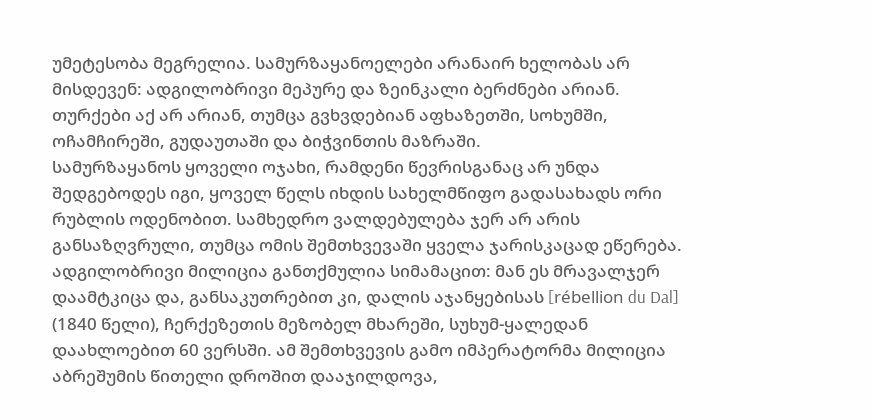უმეტესობა მეგრელია. სამურზაყანოელები არანაირ ხელობას არ მისდევენ: ადგილობრივი მეპურე და ზეინკალი ბერძნები არიან. თურქები აქ არ არიან, თუმცა გვხვდებიან აფხაზეთში, სოხუმში, ოჩამჩირეში, გუდაუთაში და ბიჭვინთის მაზრაში.
სამურზაყანოს ყოველი ოჯახი, რამდენი წევრისგანაც არ უნდა შედგებოდეს იგი, ყოველ წელს იხდის სახელმწიფო გადასახადს ორი რუბლის ოდენობით. სამხედრო ვალდებულება ჯერ არ არის განსაზღვრული, თუმცა ომის შემთხვევაში ყველა ჯარისკაცად ეწერება. ადგილობრივი მილიცია განთქმულია სიმამაცით: მან ეს მრავალჯერ დაამტკიცა და, განსაკუთრებით კი, დალის აჯანყებისას [rébellion du Dal] (1840 წელი), ჩერქეზეთის მეზობელ მხარეში, სუხუმ-ყალედან დაახლოებით 60 ვერსში. ამ შემთხვევის გამო იმპერატორმა მილიცია აბრეშუმის წითელი დროშით დააჯილდოვა,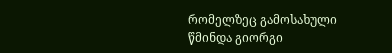რომელზეც გამოსახული წმინდა გიორგი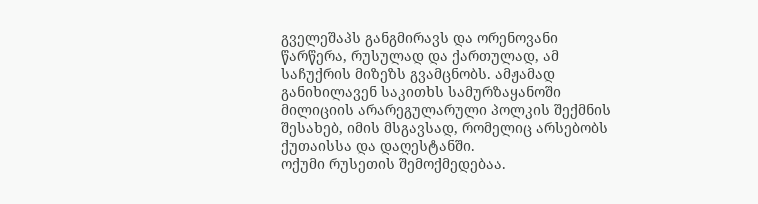გველეშაპს განგმირავს და ორენოვანი წარწერა, რუსულად და ქართულად, ამ საჩუქრის მიზეზს გვამცნობს. ამჟამად განიხილავენ საკითხს სამურზაყანოში მილიციის არარეგულარული პოლკის შექმნის შესახებ, იმის მსგავსად, რომელიც არსებობს ქუთაისსა და დაღესტანში.
ოქუმი რუსეთის შემოქმედებაა.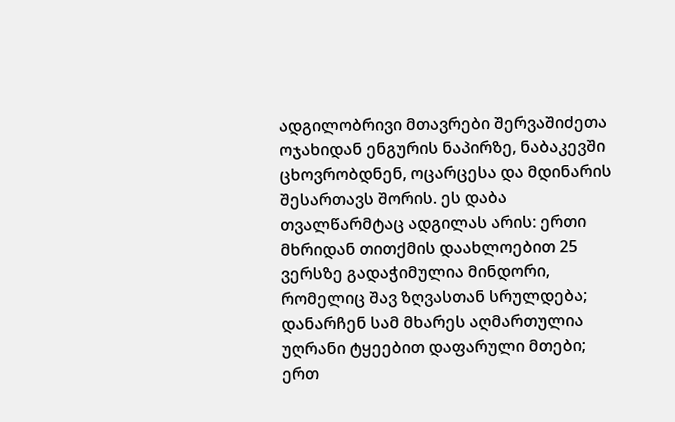ადგილობრივი მთავრები შერვაშიძეთა ოჯახიდან ენგურის ნაპირზე, ნაბაკევში ცხოვრობდნენ, ოცარცესა და მდინარის შესართავს შორის. ეს დაბა თვალწარმტაც ადგილას არის: ერთი მხრიდან თითქმის დაახლოებით 25 ვერსზე გადაჭიმულია მინდორი, რომელიც შავ ზღვასთან სრულდება; დანარჩენ სამ მხარეს აღმართულია უღრანი ტყეებით დაფარული მთები; ერთ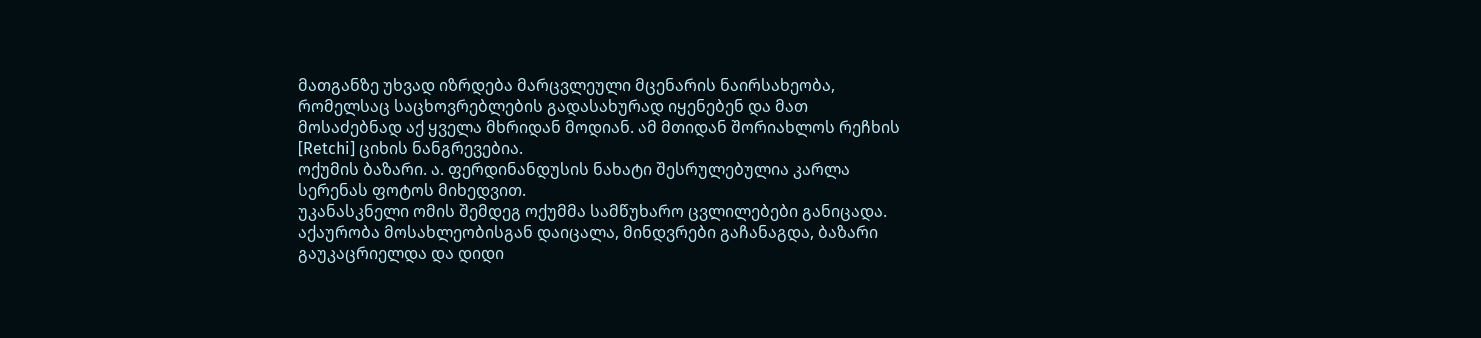მათგანზე უხვად იზრდება მარცვლეული მცენარის ნაირსახეობა, რომელსაც საცხოვრებლების გადასახურად იყენებენ და მათ მოსაძებნად აქ ყველა მხრიდან მოდიან. ამ მთიდან შორიახლოს რეჩხის [Retchi] ციხის ნანგრევებია.
ოქუმის ბაზარი. ა. ფერდინანდუსის ნახატი შესრულებულია კარლა სერენას ფოტოს მიხედვით.
უკანასკნელი ომის შემდეგ ოქუმმა სამწუხარო ცვლილებები განიცადა. აქაურობა მოსახლეობისგან დაიცალა, მინდვრები გაჩანაგდა, ბაზარი გაუკაცრიელდა და დიდი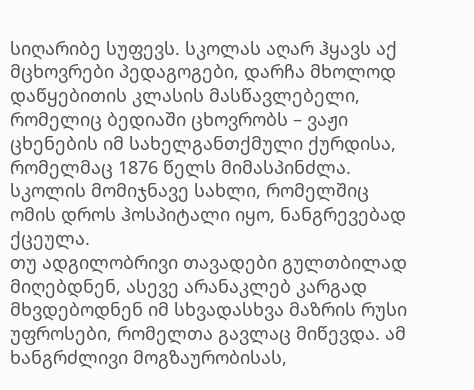სიღარიბე სუფევს. სკოლას აღარ ჰყავს აქ მცხოვრები პედაგოგები, დარჩა მხოლოდ დაწყებითის კლასის მასწავლებელი, რომელიც ბედიაში ცხოვრობს – ვაჟი ცხენების იმ სახელგანთქმული ქურდისა, რომელმაც 1876 წელს მიმასპინძლა. სკოლის მომიჯნავე სახლი, რომელშიც ომის დროს ჰოსპიტალი იყო, ნანგრევებად ქცეულა.
თუ ადგილობრივი თავადები გულთბილად მიღებდნენ, ასევე არანაკლებ კარგად მხვდებოდნენ იმ სხვადასხვა მაზრის რუსი უფროსები, რომელთა გავლაც მიწევდა. ამ ხანგრძლივი მოგზაურობისას,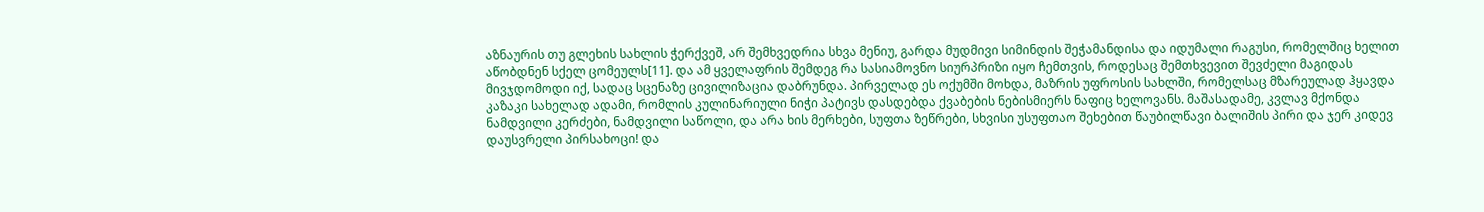აზნაურის თუ გლეხის სახლის ჭერქვეშ, არ შემხვედრია სხვა მენიუ, გარდა მუდმივი სიმინდის შეჭამანდისა და იდუმალი რაგუსი, რომელშიც ხელით აწობდნენ სქელ ცომეულს[11]. და ამ ყველაფრის შემდეგ რა სასიამოვნო სიურპრიზი იყო ჩემთვის, როდესაც შემთხვევით შევძელი მაგიდას მივჯდომოდი იქ, სადაც სცენაზე ცივილიზაცია დაბრუნდა. პირველად ეს ოქუმში მოხდა, მაზრის უფროსის სახლში, რომელსაც მზარეულად ჰყავდა კაზაკი სახელად ადამი, რომლის კულინარიული ნიჭი პატივს დასდებდა ქვაბების ნებისმიერს ნაფიც ხელოვანს. მაშასადამე, კვლავ მქონდა ნამდვილი კერძები, ნამდვილი საწოლი, და არა ხის მერხები, სუფთა ზეწრები, სხვისი უსუფთაო შეხებით წაუბილწავი ბალიშის პირი და ჯერ კიდევ დაუსვრელი პირსახოცი! და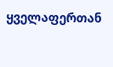ყველაფერთან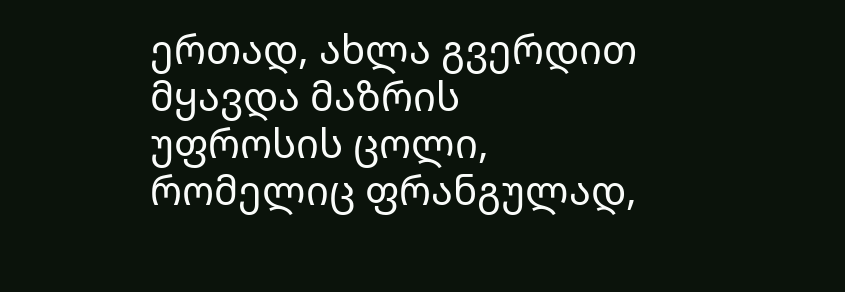ერთად, ახლა გვერდით მყავდა მაზრის უფროსის ცოლი, რომელიც ფრანგულად,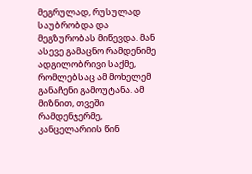მეგრულად, რუსულად საუბრობდა და მეგზურობას მიწევდა. მან ასევე გამაცნო რამდენიმე ადგილობრივი საქმე, რომლებსაც ამ მოხელემ განაჩენი გამოუტანა. ამ მიზნით, თვეში რამდენჯერმე, კანცელარიის წინ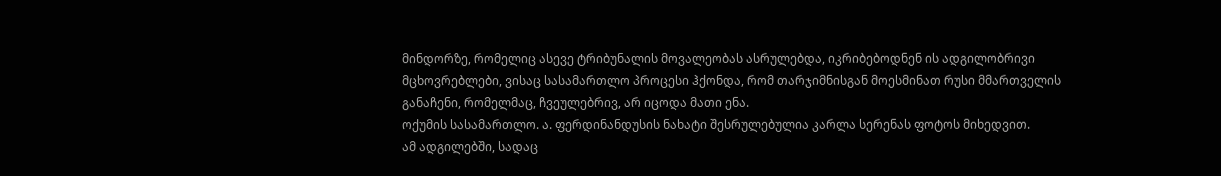მინდორზე, რომელიც ასევე ტრიბუნალის მოვალეობას ასრულებდა, იკრიბებოდნენ ის ადგილობრივი მცხოვრებლები, ვისაც სასამართლო პროცესი ჰქონდა, რომ თარჯიმნისგან მოესმინათ რუსი მმართველის განაჩენი, რომელმაც, ჩვეულებრივ, არ იცოდა მათი ენა.
ოქუმის სასამართლო. ა. ფერდინანდუსის ნახატი შესრულებულია კარლა სერენას ფოტოს მიხედვით.
ამ ადგილებში, სადაც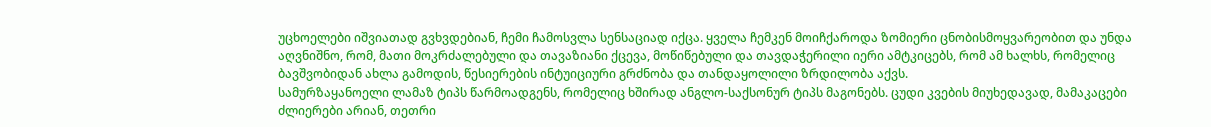უცხოელები იშვიათად გვხვდებიან, ჩემი ჩამოსვლა სენსაციად იქცა. ყველა ჩემკენ მოიჩქაროდა ზომიერი ცნობისმოყვარეობით და უნდა აღვნიშნო, რომ, მათი მოკრძალებული და თავაზიანი ქცევა, მოწიწებული და თავდაჭერილი იერი ამტკიცებს, რომ ამ ხალხს, რომელიც ბავშვობიდან ახლა გამოდის, წესიერების ინტუიციური გრძნობა და თანდაყოლილი ზრდილობა აქვს.
სამურზაყანოელი ლამაზ ტიპს წარმოადგენს, რომელიც ხშირად ანგლო-საქსონურ ტიპს მაგონებს. ცუდი კვების მიუხედავად, მამაკაცები ძლიერები არიან, თეთრი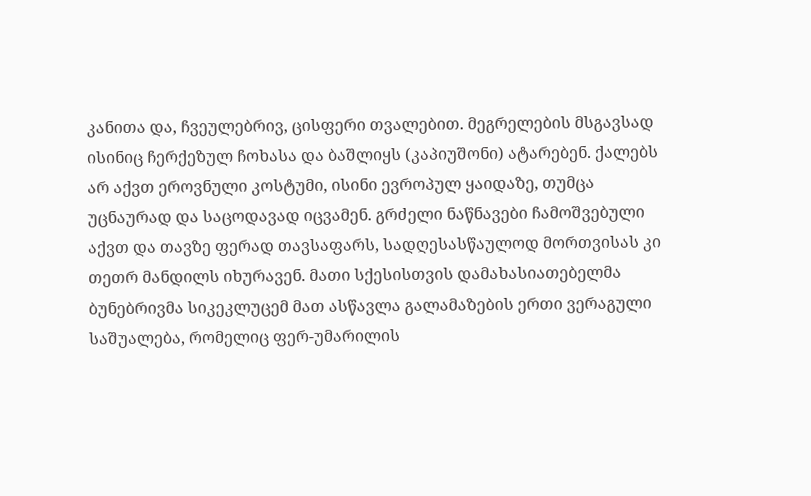კანითა და, ჩვეულებრივ, ცისფერი თვალებით. მეგრელების მსგავსად ისინიც ჩერქეზულ ჩოხასა და ბაშლიყს (კაპიუშონი) ატარებენ. ქალებს არ აქვთ ეროვნული კოსტუმი, ისინი ევროპულ ყაიდაზე, თუმცა უცნაურად და საცოდავად იცვამენ. გრძელი ნაწნავები ჩამოშვებული აქვთ და თავზე ფერად თავსაფარს, სადღესასწაულოდ მორთვისას კი თეთრ მანდილს იხურავენ. მათი სქესისთვის დამახასიათებელმა ბუნებრივმა სიკეკლუცემ მათ ასწავლა გალამაზების ერთი ვერაგული საშუალება, რომელიც ფერ-უმარილის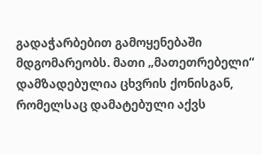გადაჭარბებით გამოყენებაში მდგომარეობს. მათი „მათეთრებელი“ დამზადებულია ცხვრის ქონისგან, რომელსაც დამატებული აქვს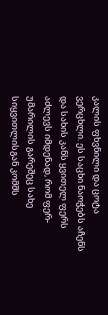კალის ფხვნილი და ცოტა ვერცხლი. ეს საცხი ნაოჭებს აჩენს და სახის კანს ყვითელ ფერს აძლევს იმდენად, რომ ფერ-უმარილის გარეშეც სახე სიყვითლისგან კომშს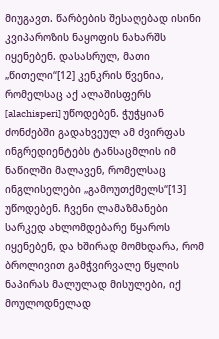მიუგავთ. წარბების შესაღებად ისინი კვიპაროზის ნაყოფის ნახარშს იყენებენ. დასასრულ, მათი „წითელი“[12] კენკრის წვენია, რომელსაც აქ ალაშისფერს [alachisperi] უწოდებენ. ჭუჭყიან ძონძებში გადახვეულ ამ ძვირფას ინგრედიენტებს ტანსაცმლის იმ ნაწილში მალავენ, რომელსაც ინგლისელები „გამოუთქმელს“[13] უწოდებენ. ჩვენი ლამაზმანები სარკედ ახლომდებარე წყაროს იყენებენ, და ხშირად მომხდარა, რომ ბროლივით გამჭვირვალე წყლის ნაპირას მალულად მისულები, იქ მოულოდნელად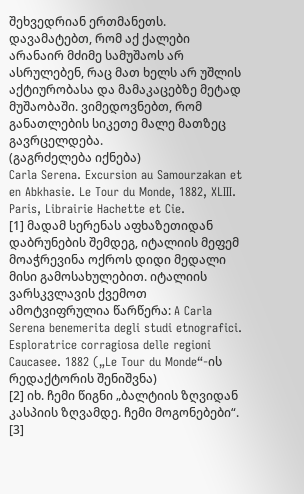შეხვედრიან ერთმანეთს. დავამატებთ, რომ აქ ქალები არანაირ მძიმე სამუშაოს არ ასრულებენ, რაც მათ ხელს არ უშლის აქტიურობასა და მამაკაცებზე მეტად მუშაობაში. ვიმედოვნებთ, რომ განათლების სიკეთე მალე მათზეც გავრცელდება.
(გაგრძელება იქნება)
Carla Serena. Excursion au Samourzakan et en Abkhasie. Le Tour du Monde, 1882, XLIII. Paris, Librairie Hachette et Cie.
[1] მადამ სერენას აფხაზეთიდან დაბრუნების შემდეგ, იტალიის მეფემ მოაჭრევინა ოქროს დიდი მედალი მისი გამოსახულებით. იტალიის ვარსკვლავის ქვემოთ ამოტვიფრულია წარწერა: A Carla Serena benemerita degli studi etnografici. Esploratrice corragiosa delle regioni Caucasee. 1882 („Le Tour du Monde“-ის რედაქტორის შენიშვნა)
[2] იხ. ჩემი წიგნი „ბალტიის ზღვიდან კასპიის ზღვამდე. ჩემი მოგონებები“.
[3]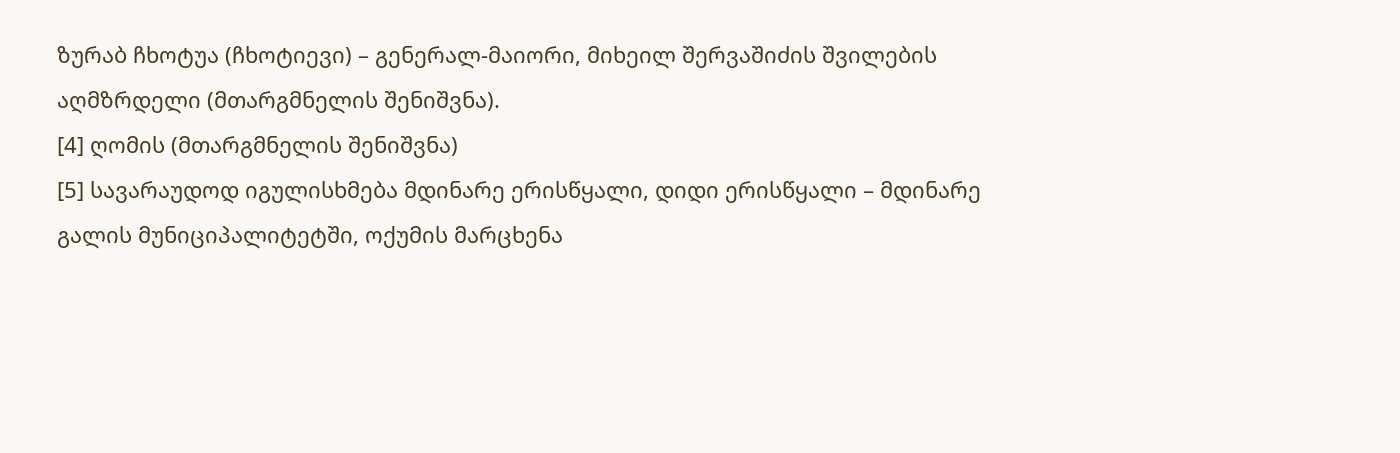ზურაბ ჩხოტუა (ჩხოტიევი) – გენერალ-მაიორი, მიხეილ შერვაშიძის შვილების აღმზრდელი (მთარგმნელის შენიშვნა).
[4] ღომის (მთარგმნელის შენიშვნა)
[5] სავარაუდოდ იგულისხმება მდინარე ერისწყალი, დიდი ერისწყალი – მდინარე გალის მუნიციპალიტეტში, ოქუმის მარცხენა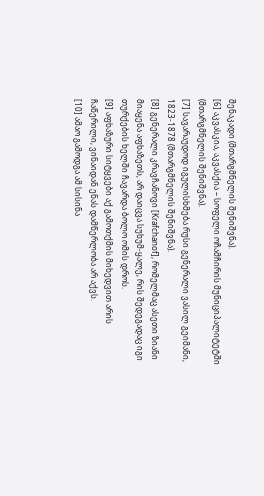შენაკადი (მთარგმნელის შენიშვნა).
[6] აკვასკია, აკვასქია – სოფელი ოჩამჩირის მუნიციპალიტეტში (მთარგმნელის შენიშვნა).
[7] სავარაუდოდ იგულისხმება რუსი გენერალი ვასილ გეიმანი, 1823-1878 (მთარგმნელის შენიშვნა).
[8] გენერალი კრავჩანოვი [Krafchanof], რომელმაც ასეთი ზიანი მიაყენა აფხაზეთს, არ დაიცვა სუხუმ-ყალე, რის შედეგადაც იგი თურქების ხელში ჩავარდა ბოლო ომის დროს.
[9] აფხაზური სიტყვები აქ გამოთქმის მიხედვით არის ჩაწერილი, ვინაიდან ენას დამწერლობა არ აქვს.
[10] ამაო გამოდგა ამ სისინა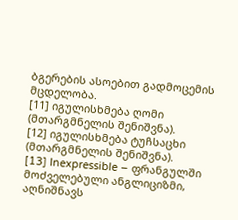ბგერების ასოებით გადმოცემის მცდელობა.
[11] იგულისხმება ღომი (მთარგმნელის შენიშვნა).
[12] იგულისხმება ტუჩსაცხი (მთარგმნელის შენიშვნა).
[13] Inexpressible – ფრანგულში მოძველებული ანგლიციზმი, აღნიშნავს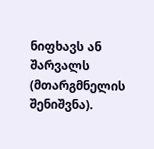ნიფხავს ან შარვალს (მთარგმნელის შენიშვნა).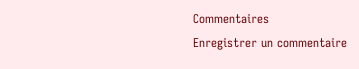Commentaires
Enregistrer un commentaire